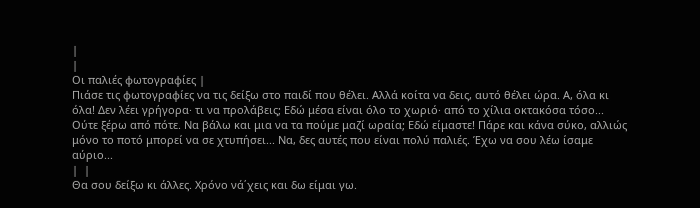|
|
Οι παλιές φωτογραφίες |
Πιάσε τις φωτογραφίες να τις δείξω στο παιδί που θέλει. Αλλά κοίτα να δεις, αυτό θέλει ώρα. Α, όλα κι όλα! Δεν λέει γρήγορα· τι να προλάβεις; Εδώ μέσα είναι όλο το χωριό· από το χίλια οκτακόσα τόσο... Ούτε ξέρω από πότε. Να βάλω και μια να τα πούμε μαζί ωραία; Εδώ είμαστε! Πάρε και κάνα σύκο, αλλιώς μόνο το ποτό μπορεί να σε χτυπήσει... Να, δες αυτές που είναι πολύ παλιές. Έχω να σου λέω ίσαμε αύριο...
|  |
Θα σου δείξω κι άλλες. Χρόνο νά΄χεις και δω είμαι γω.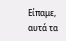Είπαμε, αυτά τα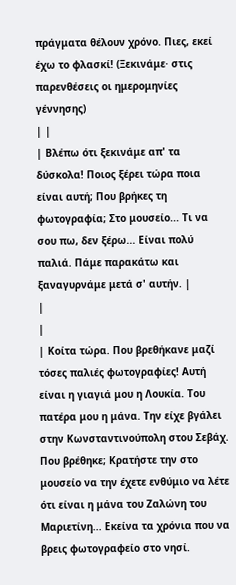πράγματα θέλουν χρόνο. Πιες, εκεί έχω το φλασκί! (Ξεκινάμε· στις παρενθέσεις οι ημερομηνίες γέννησης)
| |
| Βλέπω ότι ξεκινάμε απ' τα δύσκολα! Ποιος ξέρει τώρα ποια είναι αυτή; Που βρήκες τη φωτογραφία; Στο μουσείο... Τι να σου πω, δεν ξέρω... Είναι πολύ παλιά. Πάμε παρακάτω και ξαναγυρνάμε μετά σ' αυτήν. |
|
|
| Κοίτα τώρα. Που βρεθήκανε μαζί τόσες παλιές φωτογραφίες! Αυτή είναι η γιαγιά μου η Λουκία. Του πατέρα μου η μάνα. Την είχε βγάλει στην Κωνσταντινούπολη στου Σεβάχ. Που βρέθηκε; Κρατήστε την στο μουσείο να την έχετε ενθύμιο να λέτε ότι είναι η μάνα του Ζαλώνη του Μαριετίνη... Εκείνα τα χρόνια που να βρεις φωτογραφείο στο νησί.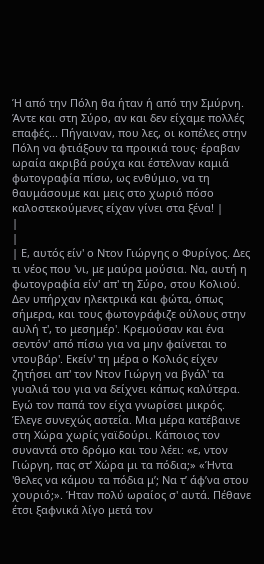Ή από την Πόλη θα ήταν ή από την Σμύρνη. Άντε και στη Σύρο, αν και δεν είχαμε πολλές επαφές... Πήγαιναν, που λες, οι κοπέλες στην Πόλη να φτιάξουν τα προικιά τους· έραβαν ωραία ακριβά ρούχα και έστελναν καμιά φωτογραφία πίσω, ως ενθύμιο, να τη θαυμάσουμε και μεις στο χωριό πόσο καλοστεκούμενες είχαν γίνει στα ξένα! |
|
|
| Ε, αυτός είν' ο Ντον Γιώργης ο Φυρίγος. Δες τι νέος που 'νι, με μαύρα μούσια. Να, αυτή η φωτογραφία είν' απ' τη Σύρο, στου Κολιού. Δεν υπήρχαν ηλεκτρικά και φώτα, όπως σήμερα, και τους φωτογράφιζε ούλους στην αυλή τ', το μεσημέρ'. Κρεμούσαν και ένα σεντόν' από πίσω για να μην φαίνεται το ντουβάρ'. Εκείν' τη μέρα ο Κολιός είχεν ζητήσει απ' τον Ντον Γιώργη να βγάλ' τα γυαλιά του για να δείχνει κάπως καλύτερα. Εγώ τον παπά τον είχα γνωρίσει μικρός. Έλεγε συνεχώς αστεία. Μια μέρα κατέβαινε στη Χώρα χωρίς γαϊδούρι. Κάποιος τον συναντά στο δρόμο και του λέει: «ε, ντον Γιώργη, πας στ’ Χώρα μι τα πόδια;» «Ήντα 'θελες να κάμου τα πόδια μ’; Να τ’ άφ’να στου χουριό;». Ήταν πολύ ωραίος σ' αυτά. Πέθανε έτσι ξαφνικά λίγο μετά τον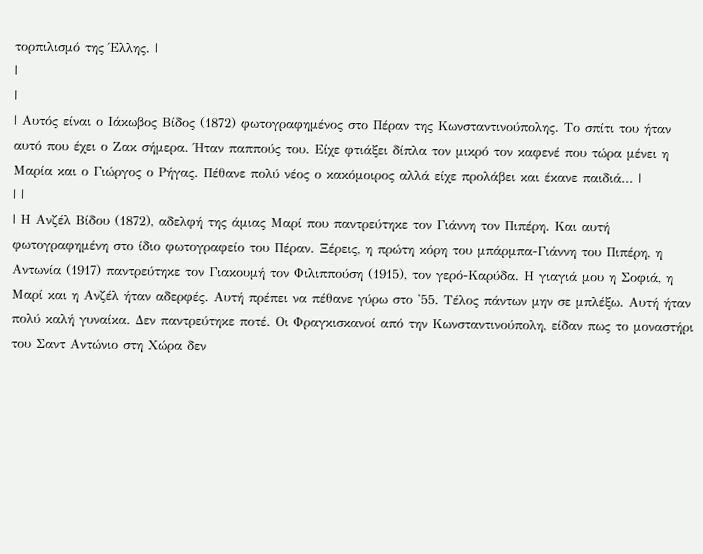τορπιλισμό της Έλλης. |
|
|
| Αυτός είναι ο Ιάκωβος Βίδος (1872) φωτογραφημένος στο Πέραν της Κωνσταντινούπολης. Το σπίτι του ήταν αυτό που έχει ο Ζακ σήμερα. Ήταν παππούς του. Είχε φτιάξει δίπλα τον μικρό τον καφενέ που τώρα μένει η Μαρία και ο Γιώργος ο Ρήγας. Πέθανε πολύ νέος ο κακόμοιρος αλλά είχε προλάβει και έκανε παιδιά... |
| |
| Η Ανζέλ Βίδου (1872), αδελφή της άμιας Μαρί που παντρεύτηκε τον Γιάννη τον Πιπέρη. Και αυτή φωτογραφημένη στο ίδιο φωτογραφείο του Πέραν. Ξέρεις, η πρώτη κόρη του μπάρμπα-Γιάννη του Πιπέρη, η Αντωνία (1917) παντρεύτηκε τον Γιακουμή τον Φιλιππούση (1915), τον γερό-Καρύδα. Η γιαγιά μου η Σοφιά, η Μαρί και η Ανζέλ ήταν αδερφές. Αυτή πρέπει να πέθανε γύρω στο '55. Τέλος πάντων μην σε μπλέξω. Αυτή ήταν πολύ καλή γυναίκα. Δεν παντρεύτηκε ποτέ. Οι Φραγκισκανοί από την Κωνσταντινούπολη, είδαν πως το μοναστήρι του Σαντ Αντώνιο στη Χώρα δεν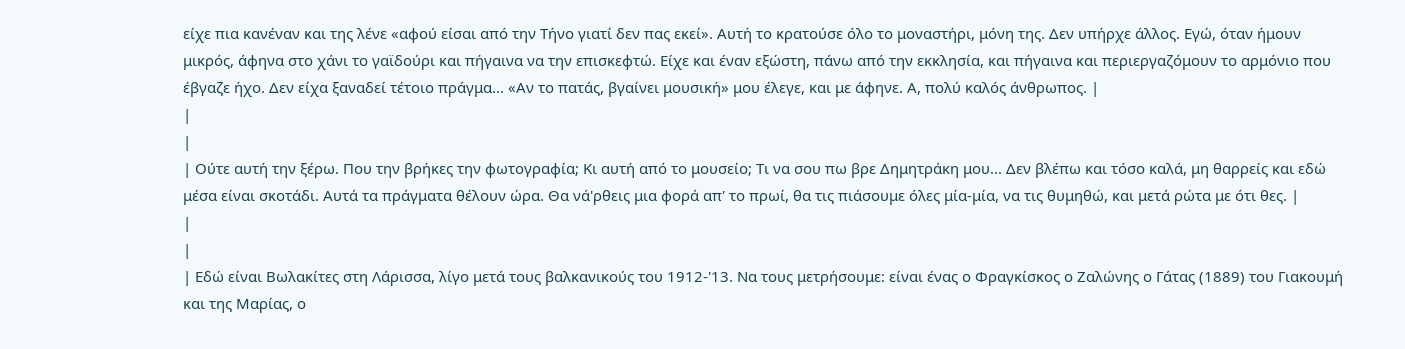είχε πια κανέναν και της λένε «αφού είσαι από την Τήνο γιατί δεν πας εκεί». Αυτή το κρατούσε όλο το μοναστήρι, μόνη της. Δεν υπήρχε άλλος. Εγώ, όταν ήμουν μικρός, άφηνα στο χάνι το γαϊδούρι και πήγαινα να την επισκεφτώ. Είχε και έναν εξώστη, πάνω από την εκκλησία, και πήγαινα και περιεργαζόμουν το αρμόνιο που έβγαζε ήχο. Δεν είχα ξαναδεί τέτοιο πράγμα... «Αν το πατάς, βγαίνει μουσική» μου έλεγε, και με άφηνε. Α, πολύ καλός άνθρωπος. |
|
|
| Ούτε αυτή την ξέρω. Που την βρήκες την φωτογραφία; Κι αυτή από το μουσείο; Τι να σου πω βρε Δημητράκη μου... Δεν βλέπω και τόσο καλά, μη θαρρείς και εδώ μέσα είναι σκοτάδι. Αυτά τα πράγματα θέλουν ώρα. Θα νά'ρθεις μια φορά απ' το πρωί, θα τις πιάσουμε όλες μία-μία, να τις θυμηθώ, και μετά ρώτα με ότι θες. |
|
|
| Εδώ είναι Βωλακίτες στη Λάρισσα, λίγο μετά τους βαλκανικούς του 1912-'13. Να τους μετρήσουμε: είναι ένας ο Φραγκίσκος ο Ζαλώνης ο Γάτας (1889) του Γιακουμή και της Μαρίας, ο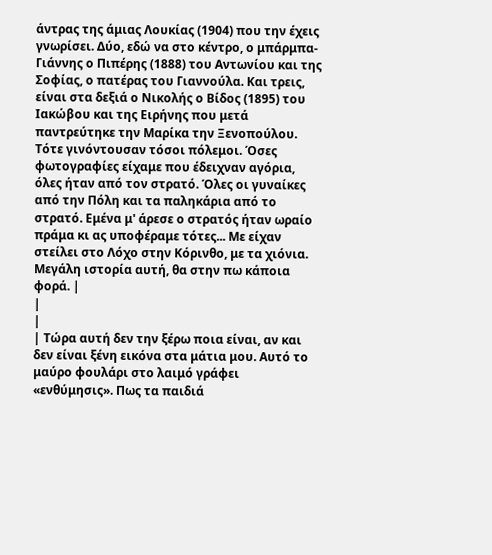άντρας της άμιας Λουκίας (1904) που την έχεις γνωρίσει. Δύο, εδώ να στο κέντρο, ο μπάρμπα-Γιάννης ο Πιπέρης (1888) του Αντωνίου και της Σοφίας, ο πατέρας του Γιαννούλα. Και τρεις, είναι στα δεξιά ο Νικολής ο Βίδος (1895) του Ιακώβου και της Ειρήνης που μετά παντρεύτηκε την Μαρίκα την Ξενοπούλου. Τότε γινόντουσαν τόσοι πόλεμοι. Όσες φωτογραφίες είχαμε που έδειχναν αγόρια, όλες ήταν από τον στρατό. Όλες οι γυναίκες από την Πόλη και τα παληκάρια από το στρατό. Εμένα μ' άρεσε ο στρατός ήταν ωραίο πράμα κι ας υποφέραμε τότες... Με είχαν στείλει στο Λόχο στην Κόρινθο, με τα χιόνια. Μεγάλη ιστορία αυτή, θα στην πω κάποια φορά. |
|
|
| Τώρα αυτή δεν την ξέρω ποια είναι, αν και δεν είναι ξένη εικόνα στα μάτια μου. Αυτό το μαύρο φουλάρι στο λαιμό γράφει «ενθύμησις». Πως τα παιδιά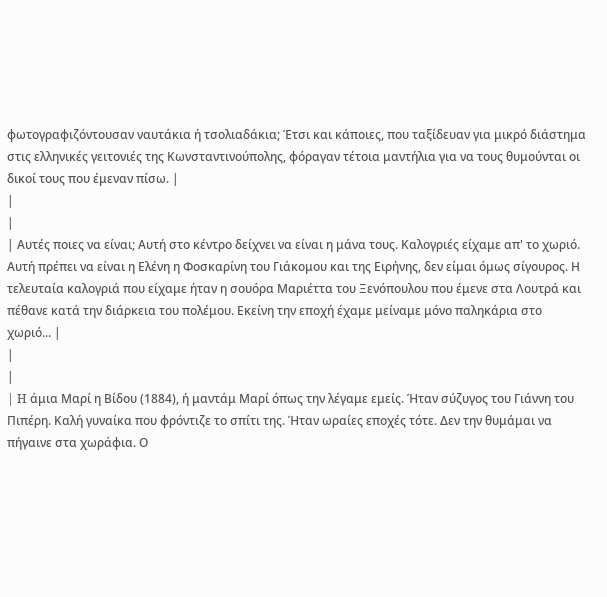φωτογραφιζόντουσαν ναυτάκια ή τσολιαδάκια; Έτσι και κάποιες, που ταξίδευαν για μικρό διάστημα στις ελληνικές γειτονιές της Κωνσταντινούπολης, φόραγαν τέτοια μαντήλια για να τους θυμούνται οι δικοί τους που έμεναν πίσω. |
|
|
| Αυτές ποιες να είναι; Αυτή στο κέντρο δείχνει να είναι η μάνα τους. Καλογριές είχαμε απ' το χωριό. Αυτή πρέπει να είναι η Ελένη η Φοσκαρίνη του Γιάκομου και της Ειρήνης, δεν είμαι όμως σίγουρος. Η τελευταία καλογριά που είχαμε ήταν η σουόρα Μαριέττα του Ξενόπουλου που έμενε στα Λουτρά και πέθανε κατά την διάρκεια του πολέμου. Εκείνη την εποχή έχαμε μείναμε μόνο παληκάρια στο χωριό... |
|
|
| H άμια Μαρί η Βίδου (1884), ή μαντάμ Μαρί όπως την λέγαμε εμείς. Ήταν σύζυγος του Γιάννη του Πιπέρη. Καλή γυναίκα που φρόντιζε το σπίτι της. Ήταν ωραίες εποχές τότε. Δεν την θυμάμαι να πήγαινε στα χωράφια. Ο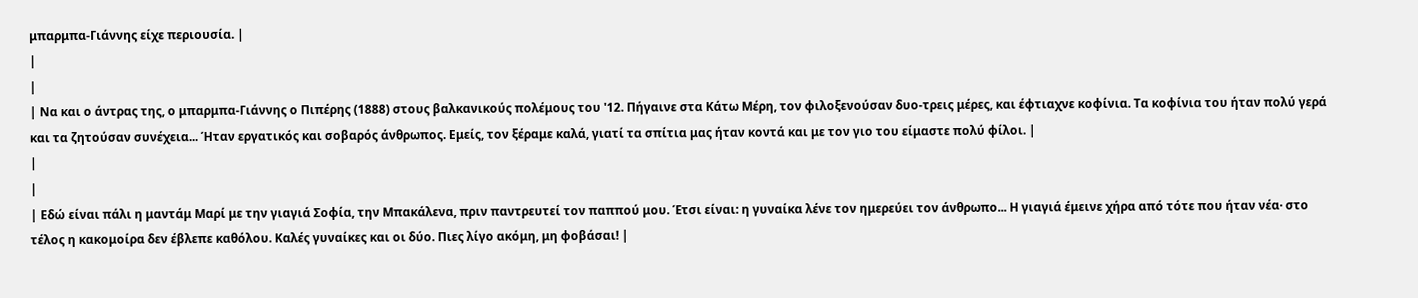μπαρμπα-Γιάννης είχε περιουσία. |
|
|
| Να και ο άντρας της, ο μπαρμπα-Γιάννης ο Πιπέρης (1888) στους βαλκανικούς πολέμους του '12. Πήγαινε στα Κάτω Μέρη, τον φιλοξενούσαν δυο-τρεις μέρες, και έφτιαχνε κοφίνια. Τα κοφίνια του ήταν πολύ γερά και τα ζητούσαν συνέχεια... Ήταν εργατικός και σοβαρός άνθρωπος. Εμείς, τον ξέραμε καλά, γιατί τα σπίτια μας ήταν κοντά και με τον γιο του είμαστε πολύ φίλοι. |
|
|
| Εδώ είναι πάλι η μαντάμ Μαρί με την γιαγιά Σοφία, την Μπακάλενα, πριν παντρευτεί τον παππού μου. Έτσι είναι: η γυναίκα λένε τον ημερεύει τον άνθρωπο... Η γιαγιά έμεινε χήρα από τότε που ήταν νέα· στο τέλος η κακομοίρα δεν έβλεπε καθόλου. Καλές γυναίκες και οι δύο. Πιες λίγο ακόμη, μη φοβάσαι! |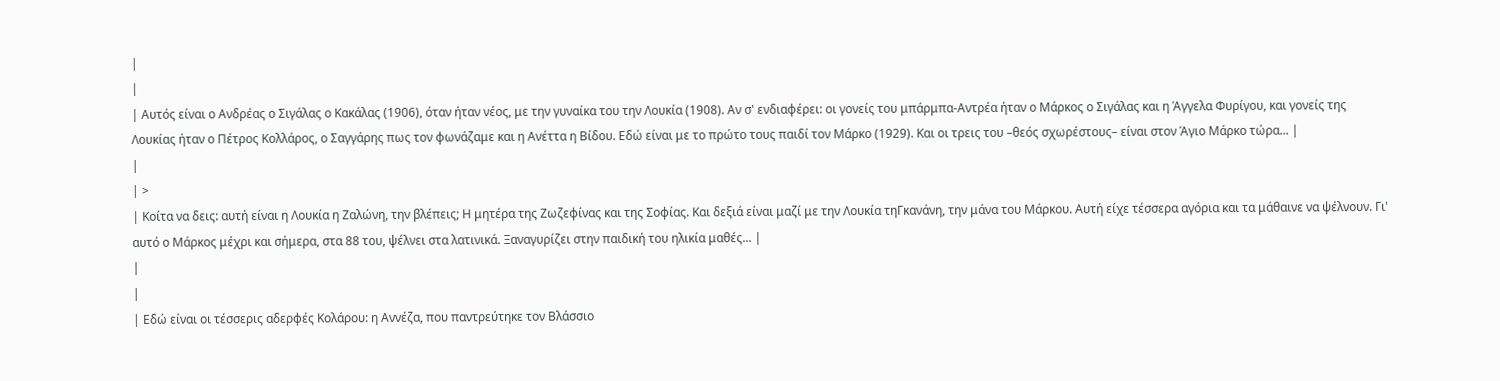|
|
| Αυτός είναι ο Ανδρέας ο Σιγάλας ο Κακάλας (1906), όταν ήταν νέος, με την γυναίκα του την Λουκία (1908). Αν σ' ενδιαφέρει: οι γονείς του μπάρμπα-Αντρέα ήταν ο Μάρκος ο Σιγάλας και η Άγγελα Φυρίγου, και γονείς της Λουκίας ήταν ο Πέτρος Κολλάρος, ο Σαγγάρης πως τον φωνάζαμε και η Ανέττα η Βίδου. Εδώ είναι με το πρώτο τους παιδί τον Μάρκο (1929). Και οι τρεις του –θεός σχωρέστους– είναι στον Άγιο Μάρκο τώρα... |
|
| >
| Κοίτα να δεις: αυτή είναι η Λουκία η Ζαλώνη, την βλέπεις; Η μητέρα της Ζωζεφίνας και της Σοφίας. Και δεξιά είναι μαζί με την Λουκία τηΓκανάνη, την μάνα του Μάρκου. Αυτή είχε τέσσερα αγόρια και τα μάθαινε να ψέλνουν. Γι' αυτό ο Μάρκος μέχρι και σήμερα, στα 88 του, ψέλνει στα λατινικά. Ξαναγυρίζει στην παιδική του ηλικία μαθές... |
|
|
| Εδώ είναι οι τέσσερις αδερφές Κολάρου: η Αννέζα, που παντρεύτηκε τον Βλάσσιο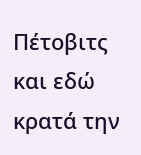Πέτοβιτς και εδώ κρατά την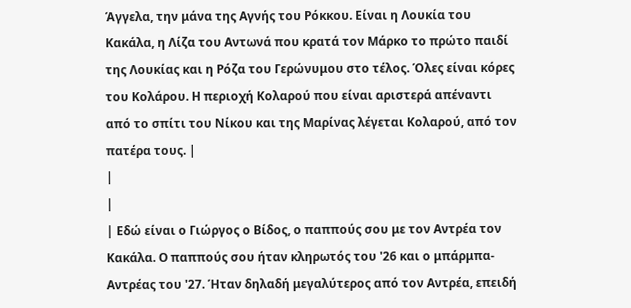Άγγελα, την μάνα της Αγνής του Ρόκκου. Είναι η Λουκία του Κακάλα, η Λίζα του Αντωνά που κρατά τον Μάρκο το πρώτο παιδί της Λουκίας και η Ρόζα του Γερώνυμου στο τέλος. Όλες είναι κόρες του Κολάρου. Η περιοχή Κολαρού που είναι αριστερά απέναντι από το σπίτι του Νίκου και της Μαρίνας λέγεται Κολαρού, από τον πατέρα τους. |
|
|
| Εδώ είναι ο Γιώργος ο Βίδος, ο παππούς σου με τον Αντρέα τον Κακάλα. Ο παππούς σου ήταν κληρωτός του '26 και ο μπάρμπα-Αντρέας του '27. Ήταν δηλαδή μεγαλύτερος από τον Αντρέα, επειδή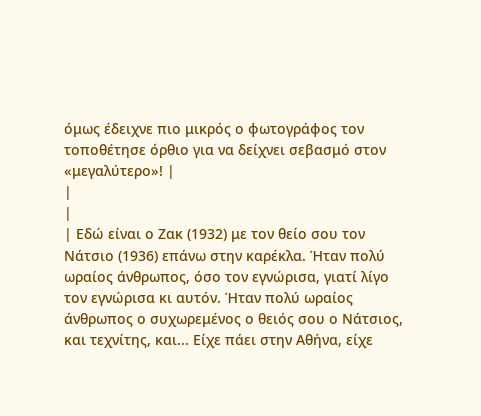όμως έδειχνε πιο μικρός ο φωτογράφος τον τοποθέτησε όρθιο για να δείχνει σεβασμό στον «μεγαλύτερο»! |
|
|
| Εδώ είναι ο Ζακ (1932) με τον θείο σου τον Νάτσιο (1936) επάνω στην καρέκλα. Ήταν πολύ ωραίος άνθρωπος, όσο τον εγνώρισα, γιατί λίγο τον εγνώρισα κι αυτόν. Ήταν πολύ ωραίος άνθρωπος ο συχωρεμένος ο θειός σου ο Νάτσιος, και τεχνίτης, και... Είχε πάει στην Αθήνα, είχε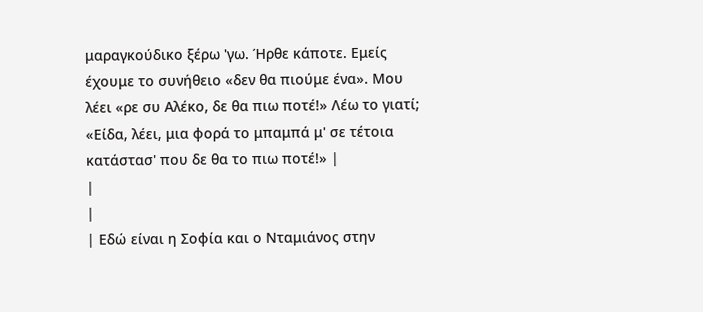μαραγκούδικο ξέρω 'γω. Ήρθε κάποτε. Εμείς έχουμε το συνήθειο «δεν θα πιούμε ένα». Μου λέει «ρε συ Αλέκο, δε θα πιω ποτέ!» Λέω το γιατί; «Είδα, λέει, μια φορά το μπαμπά μ' σε τέτοια κατάστασ' που δε θα το πιω ποτέ!» |
|
|
| Εδώ είναι η Σοφία και ο Νταμιάνος στην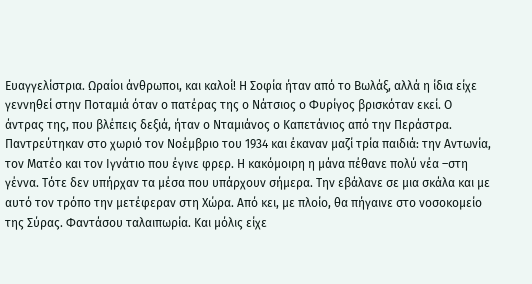Ευαγγελίστρια. Ωραίοι άνθρωποι, και καλοί! Η Σοφία ήταν από το Βωλάξ, αλλά η ίδια είχε γεννηθεί στην Ποταμιά όταν ο πατέρας της ο Νάτσιος ο Φυρίγος βρισκόταν εκεί. Ο άντρας της, που βλέπεις δεξιά, ήταν ο Νταμιάνος ο Καπετάνιος από την Περάστρα. Παντρεύτηκαν στο χωριό τον Νοέμβριο του 1934 και έκαναν μαζί τρία παιδιά: την Αντωνία, τον Ματέο και τον Ιγνάτιο που έγινε φρερ. Η κακόμοιρη η μάνα πέθανε πολύ νέα –στη γέννα. Τότε δεν υπήρχαν τα μέσα που υπάρχουν σήμερα. Την εβάλανε σε μια σκάλα και με αυτό τον τρόπο την μετέφεραν στη Χώρα. Από κει, με πλοίο, θα πήγαινε στο νοσοκομείο της Σύρας. Φαντάσου ταλαιπωρία. Και μόλις είχε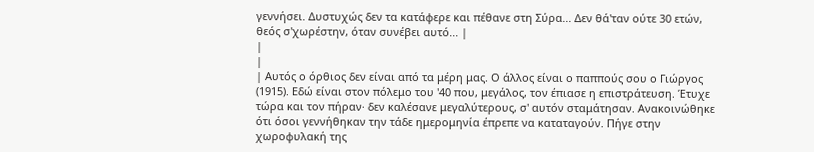γεννήσει. Δυστυχώς δεν τα κατάφερε και πέθανε στη Σύρα... Δεν θά'ταν ούτε 30 ετών, θεός σ'χωρέστην, όταν συνέβει αυτό... |
|
|
| Αυτός ο όρθιος δεν είναι από τα μέρη μας. Ο άλλος είναι ο παππούς σου ο Γιώργος (1915). Εδώ είναι στον πόλεμο του '40 που, μεγάλος, τον έπιασε η επιστράτευση. Έτυχε τώρα και τον πήραν· δεν καλέσανε μεγαλύτερους, σ' αυτόν σταμάτησαν. Ανακοινώθηκε ότι όσοι γεννήθηκαν την τάδε ημερομηνία έπρεπε να καταταγούν. Πήγε στην χωροφυλακή της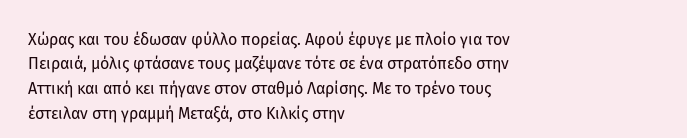Χώρας και του έδωσαν φύλλο πορείας. Αφού έφυγε με πλοίο για τον Πειραιά, μόλις φτάσανε τους μαζέψανε τότε σε ένα στρατόπεδο στην Αττική και από κει πήγανε στον σταθμό Λαρίσης. Με το τρένο τους έστειλαν στη γραμμή Μεταξά, στο Κιλκίς στην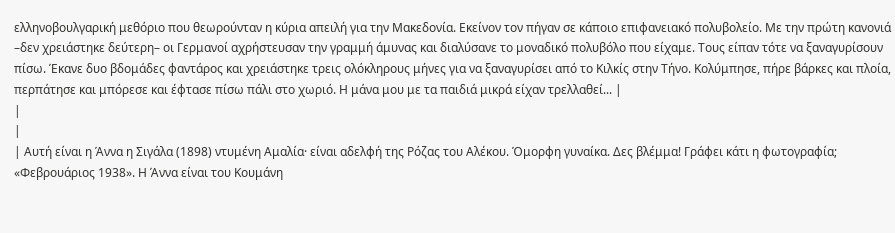ελληνοβουλγαρική μεθόριο που θεωρούνταν η κύρια απειλή για την Μακεδονία. Εκείνον τον πήγαν σε κάποιο επιφανειακό πολυβολείο. Με την πρώτη κανονιά –δεν χρειάστηκε δεύτερη– οι Γερμανοί αχρήστευσαν την γραμμή άμυνας και διαλύσανε το μοναδικό πολυβόλο που είχαμε. Τους είπαν τότε να ξαναγυρίσουν πίσω. Έκανε δυο βδομάδες φαντάρος και χρειάστηκε τρεις ολόκληρους μήνες για να ξαναγυρίσει από το Κιλκίς στην Τήνο. Κολύμπησε, πήρε βάρκες και πλοία, περπάτησε και μπόρεσε και έφτασε πίσω πάλι στο χωριό. Η μάνα μου με τα παιδιά μικρά είχαν τρελλαθεί... |
|
|
| Αυτή είναι η Άννα η Σιγάλα (1898) ντυμένη Αμαλία· είναι αδελφή της Ρόζας του Αλέκου. Όμορφη γυναίκα. Δες βλέμμα! Γράφει κάτι η φωτογραφία; «Φεβρουάριος 1938». Η Άννα είναι του Κουμάνη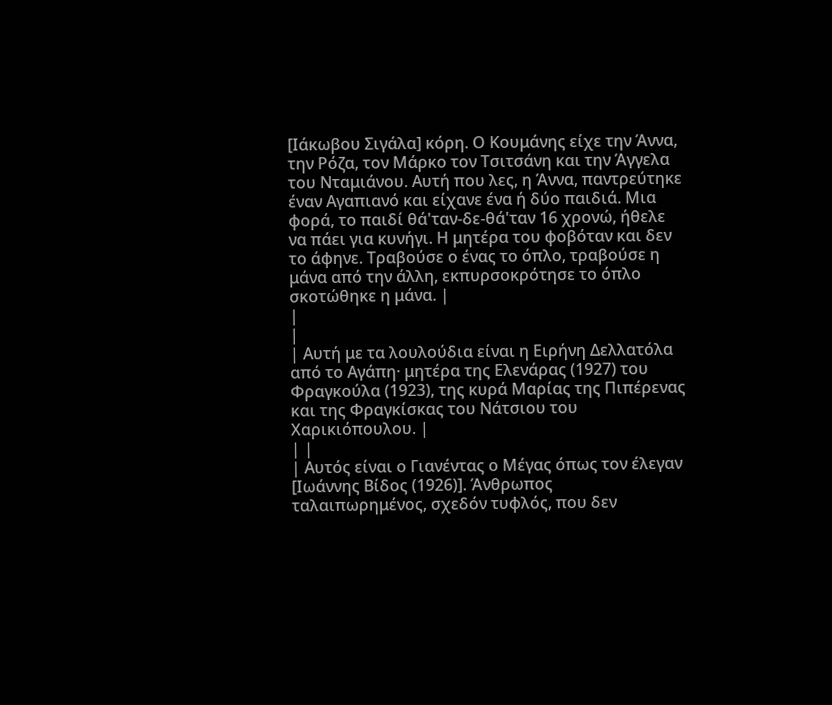[Ιάκωβου Σιγάλα] κόρη. Ο Κουμάνης είχε την Άννα, την Ρόζα, τον Μάρκο τον Τσιτσάνη και την Άγγελα του Νταμιάνου. Αυτή που λες, η Άννα, παντρεύτηκε έναν Αγαπιανό και είχανε ένα ή δύο παιδιά. Μια φορά, το παιδί θά'ταν-δε-θά'ταν 16 χρονώ, ήθελε να πάει για κυνήγι. Η μητέρα του φοβόταν και δεν το άφηνε. Τραβούσε ο ένας το όπλο, τραβούσε η μάνα από την άλλη, εκπυρσοκρότησε το όπλο σκοτώθηκε η μάνα. |
|
|
| Αυτή με τα λουλούδια είναι η Ειρήνη Δελλατόλα από το Αγάπη· μητέρα της Ελενάρας (1927) του Φραγκούλα (1923), της κυρά Μαρίας της Πιπέρενας και της Φραγκίσκας του Νάτσιου του Χαρικιόπουλου. |
| |
| Αυτός είναι ο Γιανέντας ο Μέγας όπως τον έλεγαν [Ιωάννης Βίδος (1926)]. Άνθρωπος ταλαιπωρημένος, σχεδόν τυφλός, που δεν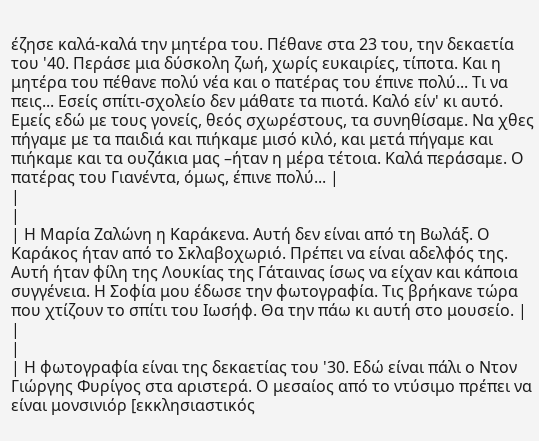έζησε καλά-καλά την μητέρα του. Πέθανε στα 23 του, την δεκαετία του '40. Περάσε μια δύσκολη ζωή, χωρίς ευκαιρίες, τίποτα. Και η μητέρα του πέθανε πολύ νέα και ο πατέρας του έπινε πολύ... Τι να πεις... Εσείς σπίτι-σχολείο δεν μάθατε τα πιοτά. Καλό είν' κι αυτό. Εμείς εδώ με τους γονείς, θεός σχωρέστους, τα συνηθίσαμε. Να χθες πήγαμε με τα παιδιά και πιήκαμε μισό κιλό, και μετά πήγαμε και πιήκαμε και τα ουζάκια μας –ήταν η μέρα τέτοια. Καλά περάσαμε. Ο πατέρας του Γιανέντα, όμως, έπινε πολύ... |
|
|
| Η Μαρία Ζαλώνη η Καράκενα. Αυτή δεν είναι από τη Βωλάξ. Ο Καράκος ήταν από το Σκλαβοχωριό. Πρέπει να είναι αδελφός της. Αυτή ήταν φίλη της Λουκίας της Γάταινας ίσως να είχαν και κάποια συγγένεια. Η Σοφία μου έδωσε την φωτογραφία. Τις βρήκανε τώρα που χτίζουν το σπίτι του Ιωσήφ. Θα την πάω κι αυτή στο μουσείο. |
|
|
| Η φωτογραφία είναι της δεκαετίας του '30. Εδώ είναι πάλι ο Ντον Γιώργης Φυρίγος στα αριστερά. Ο μεσαίος από το ντύσιμο πρέπει να είναι μονσινιόρ [εκκλησιαστικός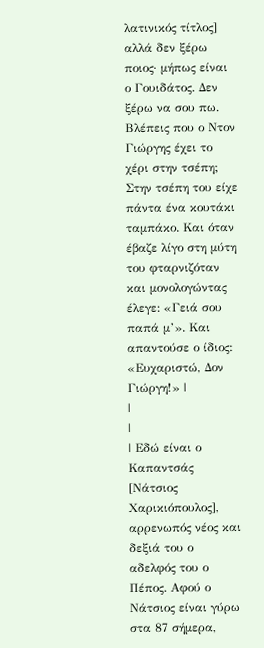λατινικός τίτλος] αλλά δεν ξέρω ποιος· μήπως είναι ο Γουιδάτος. Δεν ξέρω να σου πω. Βλέπεις που ο Ντον Γιώργης έχει το χέρι στην τσέπη; Στην τσέπη του είχε πάντα ένα κουτάκι ταμπάκο. Και όταν έβαζε λίγο στη μύτη του φταρνιζόταν και μονολογώντας έλεγε: «Γειά σου παπά μ’». Και απαντούσε ο ίδιος: «Ευχαριστώ, Δον Γιώργη!» |
|
|
| Εδώ είναι ο Καπαντσάς [Νάτσιος Χαρικιόπουλος], αρρενωπός νέος και δεξιά του ο αδελφός του ο Πέπος. Αφού ο Νάτσιος είναι γύρω στα 87 σήμερα,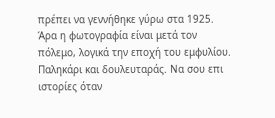πρέπει να γεννήθηκε γύρω στα 1925. Άρα η φωτογραφία είναι μετά τον πόλεμο, λογικά την εποχή του εμφυλίου. Παληκάρι και δουλευταράς. Να σου επι ιστορίες όταν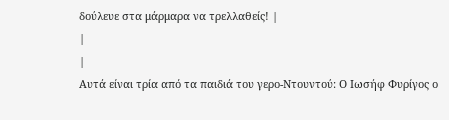δούλευε στα μάρμαρα να τρελλαθείς! |
|
|
Αυτά είναι τρία από τα παιδιά του γερο-Ντουντού: Ο Ιωσήφ Φυρίγος ο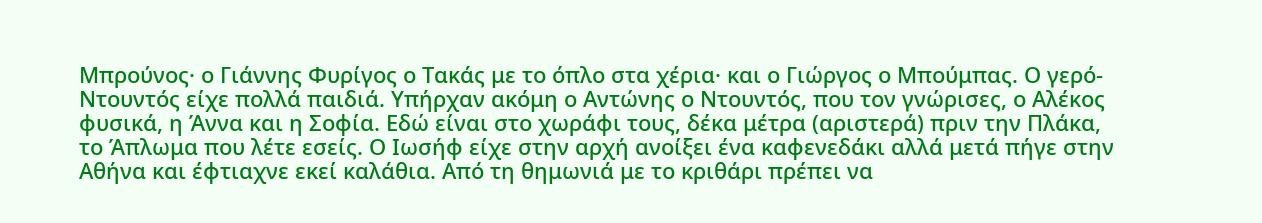Μπρούνος· ο Γιάννης Φυρίγος ο Τακάς με το όπλο στα χέρια· και ο Γιώργος ο Μπούμπας. Ο γερό-Ντουντός είχε πολλά παιδιά. Υπήρχαν ακόμη ο Αντώνης ο Ντουντός, που τον γνώρισες, ο Αλέκος φυσικά, η Άννα και η Σοφία. Εδώ είναι στο χωράφι τους, δέκα μέτρα (αριστερά) πριν την Πλάκα, το Άπλωμα που λέτε εσείς. Ο Ιωσήφ είχε στην αρχή ανοίξει ένα καφενεδάκι αλλά μετά πήγε στην Αθήνα και έφτιαχνε εκεί καλάθια. Από τη θημωνιά με το κριθάρι πρέπει να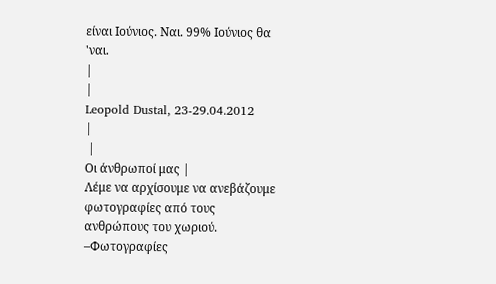είναι Ιούνιος. Ναι. 99% Ιούνιος θα 'ναι.
|
|
Leopold Dustal, 23-29.04.2012
|
 |
Οι άνθρωποί μας |
Λέμε να αρχίσουμε να ανεβάζουμε φωτογραφίες από τους ανθρώπους του χωριού.
–Φωτογραφίες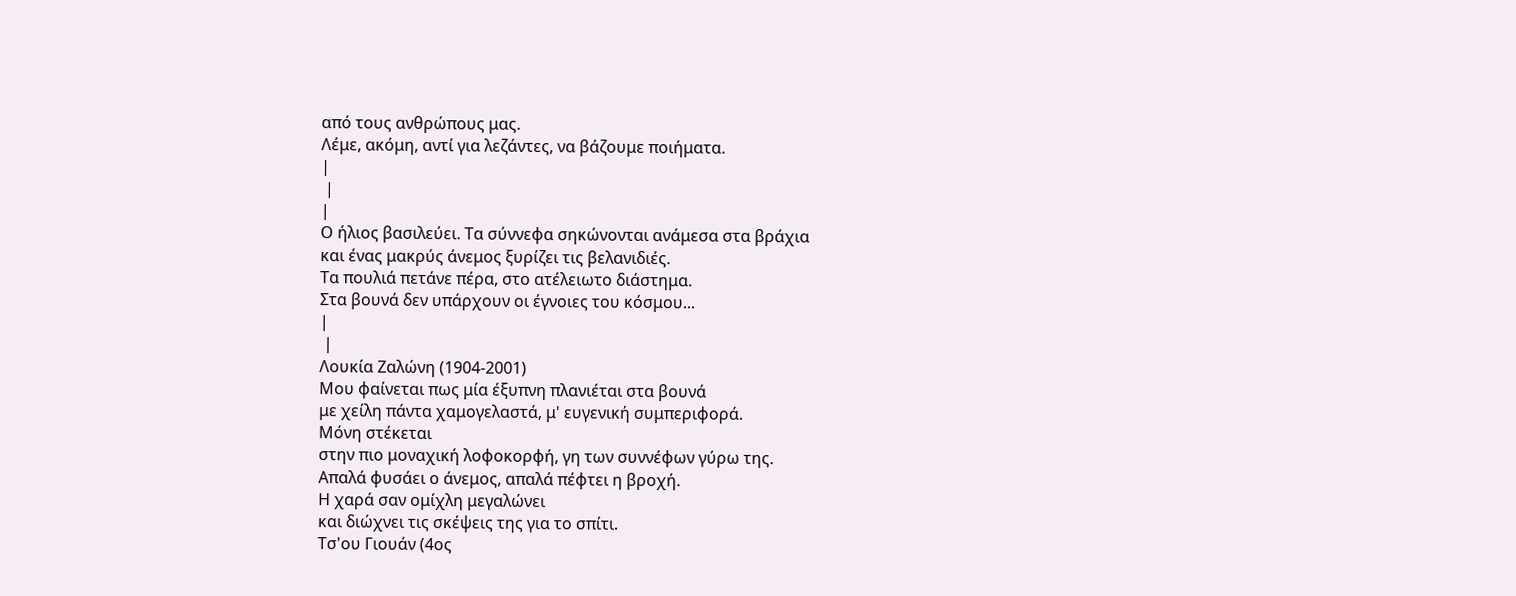από τους ανθρώπους μας.
Λέμε, ακόμη, αντί για λεζάντες, να βάζουμε ποιήματα.
|
 |
|
Ο ήλιος βασιλεύει. Τα σύννεφα σηκώνονται ανάμεσα στα βράχια
και ένας μακρύς άνεμος ξυρίζει τις βελανιδιές.
Τα πουλιά πετάνε πέρα, στο ατέλειωτο διάστημα.
Στα βουνά δεν υπάρχουν οι έγνοιες του κόσμου...
|
 |
Λουκία Ζαλώνη (1904-2001)
Μου φαίνεται πως μία έξυπνη πλανιέται στα βουνά
με χείλη πάντα χαμογελαστά, μ' ευγενική συμπεριφορά.
Μόνη στέκεται
στην πιο μοναχική λοφοκορφή, γη των συννέφων γύρω της.
Απαλά φυσάει ο άνεμος, απαλά πέφτει η βροχή.
Η χαρά σαν ομίχλη μεγαλώνει
και διώχνει τις σκέψεις της για το σπίτι.
Τσ'ου Γιουάν (4ος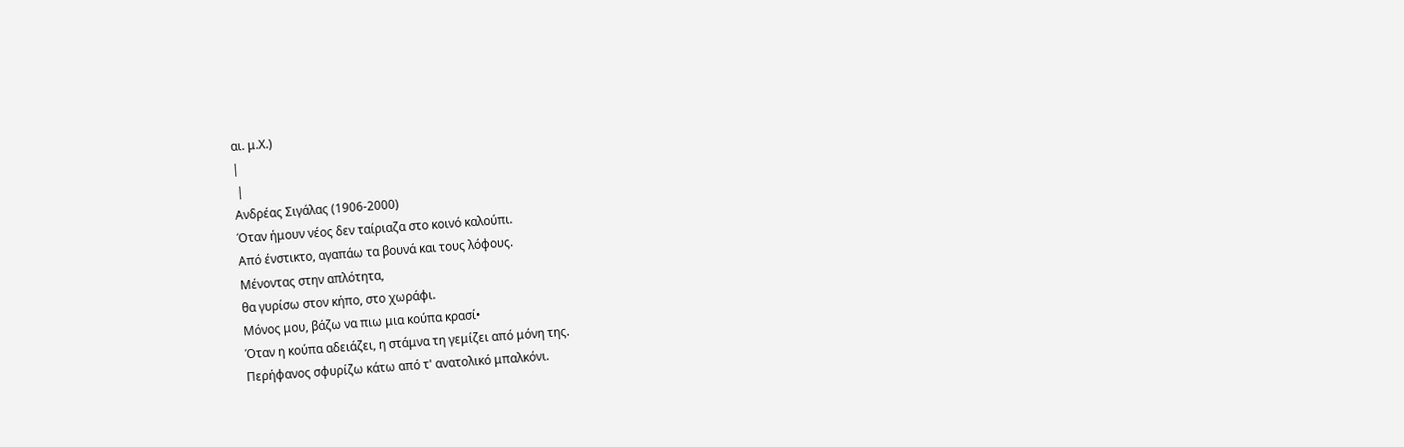αι. μ.Χ.)
|
 |
Ανδρέας Σιγάλας (1906-2000)
Όταν ήμουν νέος δεν ταίριαζα στο κοινό καλούπι.
Από ένστικτο, αγαπάω τα βουνά και τους λόφους.
Μένοντας στην απλότητα,
θα γυρίσω στον κήπο, στο χωράφι.
Μόνος μου, βάζω να πιω μια κούπα κρασί•
Όταν η κούπα αδειάζει, η στάμνα τη γεμίζει από μόνη της.
Περήφανος σφυρίζω κάτω από τ' ανατολικό μπαλκόνι.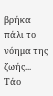βρήκα πάλι το νόημα της ζωής...
Τάο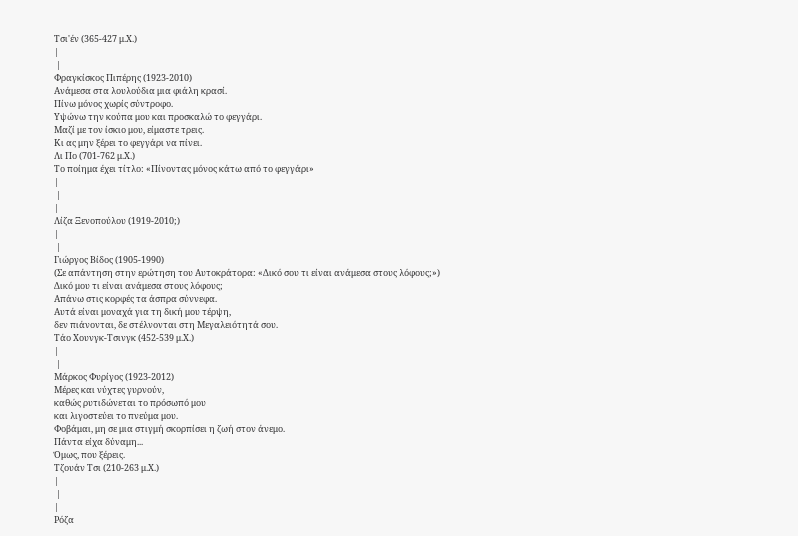Τσι'έν (365-427 μ.Χ.)
|
 |
Φραγκίσκος Πιπέρης (1923-2010)
Ανάμεσα στα λουλούδια μια φιάλη κρασί.
Πίνω μόνος χωρίς σύντροφο.
Υψώνω την κούπα μου και προσκαλώ το φεγγάρι.
Μαζί με τον ίσκιο μου, είμαστε τρεις.
Κι ας μην ξέρει το φεγγάρι να πίνει.
Λι Πο (701-762 μ.Χ.)
Το ποίημα έχει τίτλο: «Πίνοντας μόνος κάτω από το φεγγάρι»
|
 |
|
Λίζα Ξενοπούλου (1919-2010;)
|
 |
Γιώργος Βίδος (1905-1990)
(Σε απάντηση στην ερώτηση του Αυτοκράτορα: «Δικό σου τι είναι ανάμεσα στους λόφους;»)
Δικό μου τι είναι ανάμεσα στους λόφους;
Απάνω στις κορφές τα άσπρα σύννεφα.
Αυτά είναι μοναχά για τη δική μου τέρψη,
δεν πιάνονται, δε στέλνονται στη Μεγαλειότητά σου.
Τάο Χουνγκ-Τσινγκ (452-539 μ.Χ.)
|
 |
Μάρκος Φυρίγος (1923-2012)
Μέρες και νύχτες γυρνούν,
καθώς ρυτιδώνεται το πρόσωπό μου
και λιγοστεύει το πνεύμα μου.
Φοβάμαι, μη σε μια στιγμή σκορπίσει η ζωή στον άνεμο.
Πάντα είχα δύναμη...
Όμως, που ξέρεις.
Τζουάν Τσι (210-263 μ.Χ.)
|
 |
|
Ρόζα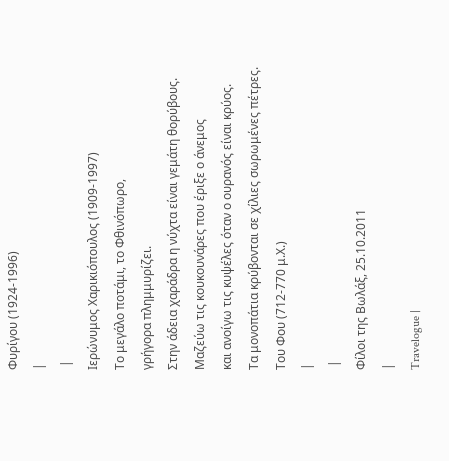Φυρίγου (1924-1996)
|
 |
Ιερώνυμος Χαρικιόπουλος (1909-1997)
Το μεγάλο ποτάμι, το Φθινόπωρο,
γρήγορα πλημμυρίζει.
Στην άδεια χαράδρα η νύχτα είναι γεμάτη θορύβους.
Μαζεύω τις κουκουνάρες που έριξε ο άνεμος
και ανοίγω τις κυψέλες όταν ο ουρανός είναι κρύος.
Τα μονοπάτια κρύβονται σε χίλιες σωρωμένες πέτρες.
Του Φου (712-770 μ.Χ.)
|
 |
Φίλοι της Βωλάξ, 25.10.2011
|
Travelogue |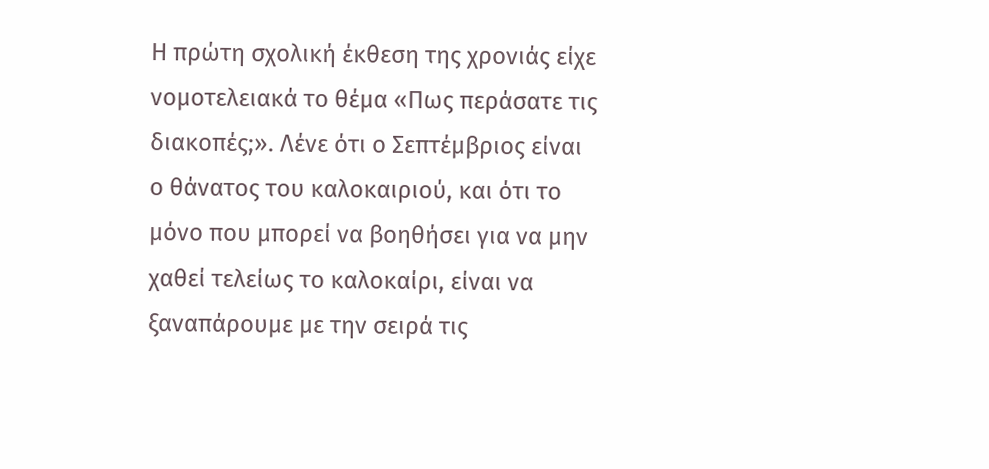Η πρώτη σχολική έκθεση της χρονιάς είχε νομοτελειακά το θέμα «Πως περάσατε τις διακοπές;». Λένε ότι ο Σεπτέμβριος είναι ο θάνατος του καλοκαιριού, και ότι το μόνο που μπορεί να βοηθήσει για να μην χαθεί τελείως το καλοκαίρι, είναι να ξαναπάρουμε με την σειρά τις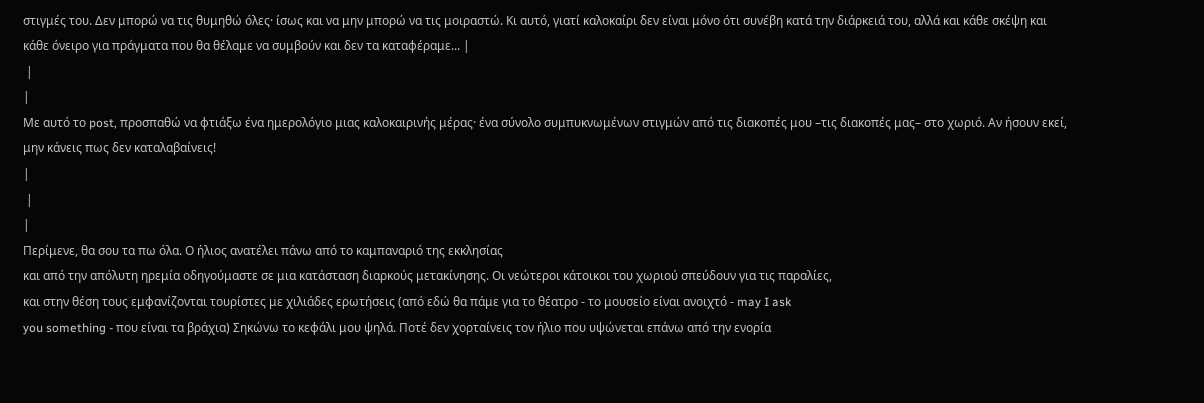στιγμές του. Δεν μπορώ να τις θυμηθώ όλες· ίσως και να μην μπορώ να τις μοιραστώ. Κι αυτό, γιατί καλοκαίρι δεν είναι μόνο ότι συνέβη κατά την διάρκειά του, αλλά και κάθε σκέψη και κάθε όνειρο για πράγματα που θα θέλαμε να συμβούν και δεν τα καταφέραμε... |
 |
|
Με αυτό το post, προσπαθώ να φτιάξω ένα ημερολόγιο μιας καλοκαιρινής μέρας· ένα σύνολο συμπυκνωμένων στιγμών από τις διακοπές μου –τις διακοπές μας– στο χωριό. Αν ήσουν εκεί, μην κάνεις πως δεν καταλαβαίνεις!
|
 |
|
Περίμενε, θα σου τα πω όλα. Ο ήλιος ανατέλει πάνω από το καμπαναριό της εκκλησίας
και από την απόλυτη ηρεμία οδηγούμαστε σε μια κατάσταση διαρκούς μετακίνησης. Οι νεώτεροι κάτοικοι του χωριού σπεύδουν για τις παραλίες,
και στην θέση τους εμφανίζονται τουρίστες με χιλιάδες ερωτήσεις (από εδώ θα πάμε για το θέατρο - το μουσείο είναι ανοιχτό - may I ask
you something - που είναι τα βράχια) Σηκώνω το κεφάλι μου ψηλά. Ποτέ δεν χορταίνεις τον ήλιο που υψώνεται επάνω από την ενορία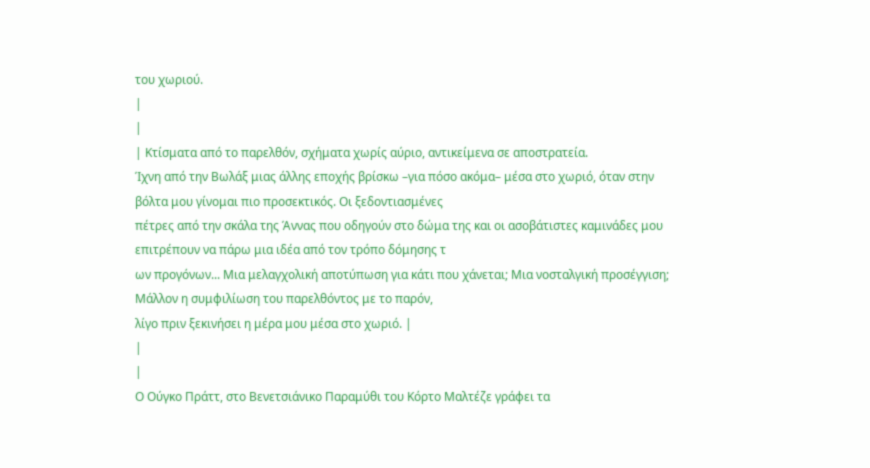του χωριού.
|
|
| Κτίσματα από το παρελθόν, σχήματα χωρίς αύριο, αντικείμενα σε αποστρατεία.
Ίχνη από την Βωλάξ μιας άλλης εποχής βρίσκω –για πόσο ακόμα– μέσα στο χωριό, όταν στην βόλτα μου γίνομαι πιο προσεκτικός. Οι ξεδοντιασμένες
πέτρες από την σκάλα της Άννας που οδηγούν στο δώμα της και οι ασοβάτιστες καμινάδες μου επιτρέπουν να πάρω μια ιδέα από τον τρόπο δόμησης τ
ων προγόνων... Μια μελαγχολική αποτύπωση για κάτι που χάνεται; Μια νοσταλγική προσέγγιση; Μάλλον η συμφιλίωση του παρελθόντος με το παρόν,
λίγο πριν ξεκινήσει η μέρα μου μέσα στο χωριό. |
|
|
Ο Ούγκο Πράττ, στο Βενετσιάνικο Παραμύθι του Κόρτο Μαλτέζε γράφει τα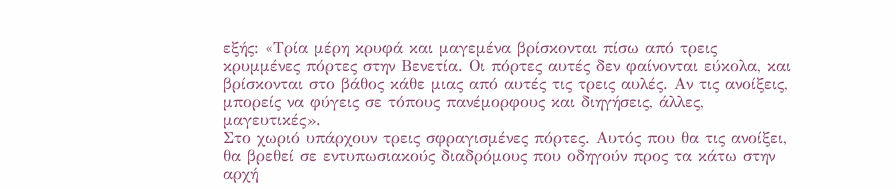εξής: «Tρία μέρη κρυφά και μαγεμένα βρίσκονται πίσω από τρεις κρυμμένες πόρτες στην Βενετία. Οι πόρτες αυτές δεν φαίνονται εύκολα, και
βρίσκονται στο βάθος κάθε μιας από αυτές τις τρεις αυλές. Αν τις ανοίξεις, μπορείς να φύγεις σε τόπους πανέμορφους και διηγήσεις, άλλες,
μαγευτικές».
Στο χωριό υπάρχουν τρεις σφραγισμένες πόρτες. Αυτός που θα τις ανοίξει, θα βρεθεί σε εντυπωσιακούς διαδρόμους που οδηγούν προς τα κάτω στην
αρχή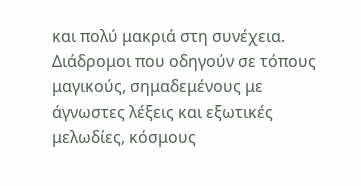και πολύ μακριά στη συνέχεια. Διάδρομοι που οδηγούν σε τόπους μαγικούς, σημαδεμένους με άγνωστες λέξεις και εξωτικές μελωδίες, κόσμους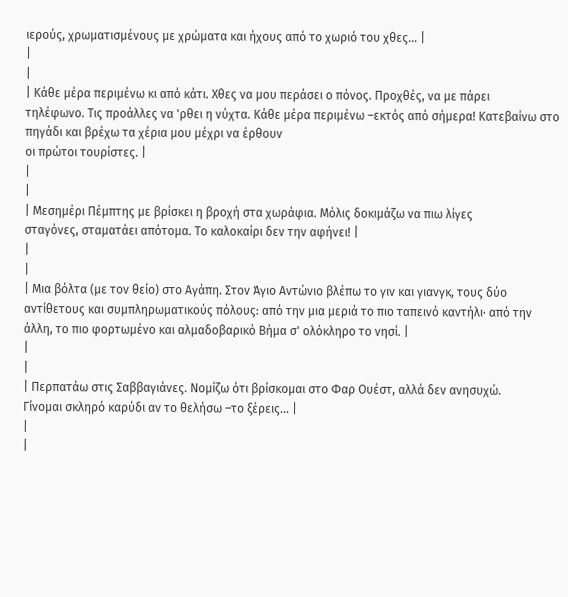ιερούς, χρωματισμένους με χρώματα και ήχους από το χωριό του χθες... |
|
|
| Κάθε μέρα περιμένω κι από κάτι. Χθες να μου περάσει ο πόνος. Προχθές, να με πάρει
τηλέφωνο. Τις προάλλες να 'ρθει η νύχτα. Κάθε μέρα περιμένω –εκτός από σήμερα! Κατεβαίνω στο πηγάδι και βρέχω τα χέρια μου μέχρι να έρθουν
οι πρώτοι τουρίστες. |
|
|
| Μεσημέρι Πέμπτης με βρίσκει η βροχή στα χωράφια. Μόλις δοκιμάζω να πιω λίγες
σταγόνες, σταματάει απότομα. Το καλοκαίρι δεν την αφήνει! |
|
|
| Μια βόλτα (με τον θείο) στο Αγάπη. Στον Άγιο Αντώνιο βλέπω το γιν και γιανγκ, τους δύο αντίθετους και συμπληρωματικούς πόλους: από την μια μεριά το πιο ταπεινό καντήλι· από την άλλη, το πιο φορτωμένο και αλμαδοβαρικό Βήμα σ' ολόκληρο το νησί. |
|
|
| Περπατάω στις Σαββαγιάνες. Νομίζω ότι βρίσκομαι στο Φαρ Ουέστ, αλλά δεν ανησυχώ.
Γίνομαι σκληρό καρύδι αν το θελήσω –το ξέρεις... |
|
|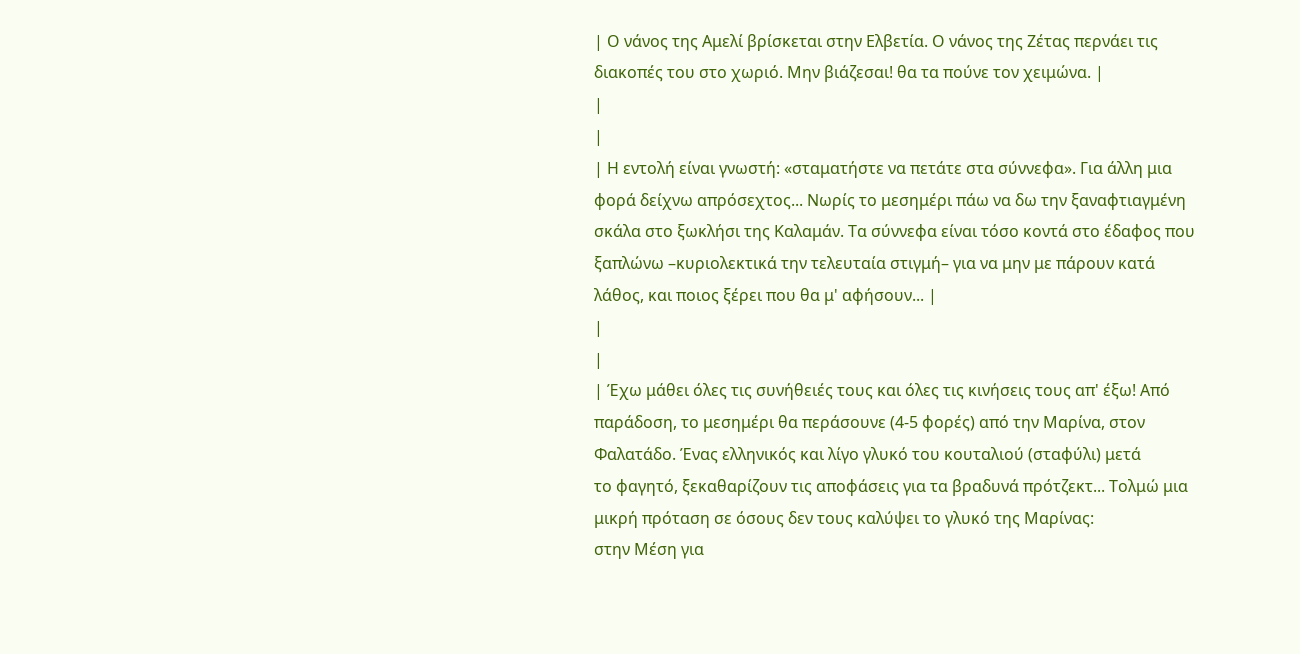| Ο νάνος της Αμελί βρίσκεται στην Ελβετία. Ο νάνος της Ζέτας περνάει τις
διακοπές του στο χωριό. Μην βιάζεσαι! θα τα πούνε τον χειμώνα. |
|
|
| Η εντολή είναι γνωστή: «σταματήστε να πετάτε στα σύννεφα». Για άλλη μια φορά δείχνω απρόσεχτος... Νωρίς το μεσημέρι πάω να δω την ξαναφτιαγμένη σκάλα στο ξωκλήσι της Καλαμάν. Τα σύννεφα είναι τόσο κοντά στο έδαφος που ξαπλώνω –κυριολεκτικά την τελευταία στιγμή– για να μην με πάρουν κατά λάθος, και ποιος ξέρει που θα μ' αφήσουν... |
|
|
| Έχω μάθει όλες τις συνήθειές τους και όλες τις κινήσεις τους απ' έξω! Από
παράδοση, το μεσημέρι θα περάσουνε (4-5 φορές) από την Μαρίνα, στον Φαλατάδο. Ένας ελληνικός και λίγο γλυκό του κουταλιού (σταφύλι) μετά
το φαγητό, ξεκαθαρίζουν τις αποφάσεις για τα βραδυνά πρότζεκτ... Τολμώ μια μικρή πρόταση σε όσους δεν τους καλύψει το γλυκό της Μαρίνας:
στην Μέση για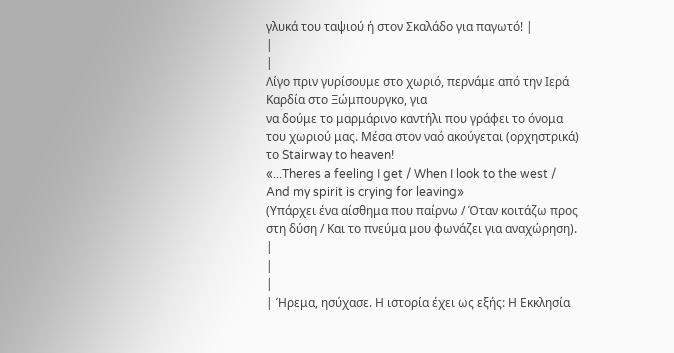γλυκά του ταψιού ή στον Σκαλάδο για παγωτό! |
|
|
Λίγο πριν γυρίσουμε στο χωριό, περνάμε από την Ιερά Καρδία στο Ξώμπουργκο, για
να δούμε το μαρμάρινο καντήλι που γράφει το όνομα του χωριού μας. Μέσα στον ναό ακούγεται (ορχηστρικά) το Stairway to heaven!
«...Theres a feeling I get / When I look to the west / And my spirit is crying for leaving»
(Υπάρχει ένα αίσθημα που παίρνω / Όταν κοιτάζω προς στη δύση / Και το πνεύμα μου φωνάζει για αναχώρηση). |
|
|
| Ήρεμα, ησύχασε. Η ιστορία έχει ως εξής: Η Εκκλησία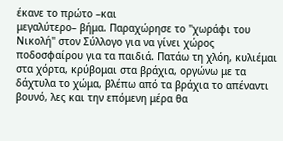έκανε το πρώτο –και
μεγαλύτερο– βήμα. Παραχώρησε το "χωράφι του Νικολή" στον Σύλλογο για να γίνει χώρος ποδοσφαίρου για τα παιδιά. Πατάω τη χλόη, κυλιέμαι
στα χόρτα, κρύβομαι στα βράχια, οργώνω με τα δάχτυλα το χώμα, βλέπω από τα βράχια το απέναντι βουνό, λες και την επόμενη μέρα θα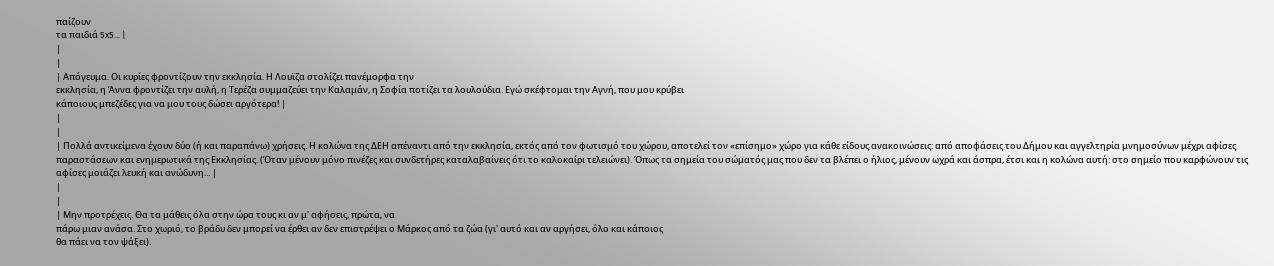παίζουν
τα παιδιά 5x5... |
|
|
| Απόγευμα. Οι κυρίες φροντίζουν την εκκλησία. Η Λουϊζα στολίζει πανέμορφα την
εκκλησία, η Άννα φροντίζει την αυλή, η Τερέζα συμμαζεύει την Καλαμάν, η Σοφία ποτίζει τα λουλούδια. Εγώ σκέφτομαι την Αγνή, που μου κρύβει
κάποιους μπεζέδες για να μου τους δώσει αργότερα! |
|
|
| Πολλά αντικείμενα έχουν δύο (ή και παραπάνω) χρήσεις. Η κολώνα της ΔΕΗ απέναντι από την εκκλησία, εκτός από τον φωτισμό του χώρου, αποτελεί τον «επίσημο» χώρο για κάθε είδους ανακοινώσεις: από αποφάσεις του Δήμου και αγγελτηρία μνημοσύνων μέχρι αφίσες παραστάσεων και ενημερωτικά της Εκκλησίας. (Όταν μένουν μόνο πινέζες και συνδετήρες καταλαβαίνεις ότι το καλοκαίρι τελειώνει). Όπως τα σημεία του σώματός μας που δεν τα βλέπει ο ήλιος, μένουν ωχρά και άσπρα, έτσι και η κολώνα αυτή: στο σημείο που καρφώνουν τις αφίσες μοιάζει λευκή και ανώδυνη... |
|
|
| Μην προτρέχεις. Θα τα μάθεις όλα στην ώρα τους κι αν μ' αφήσεις, πρώτα, να
πάρω μιαν ανάσα. Στο χωριό, το βράδυ δεν μπορεί να έρθει αν δεν επιστρέψει ο Μάρκος από τα ζώα (γι' αυτό και αν αργήσει, όλο και κάποιος
θα πάει να τον ψάξει).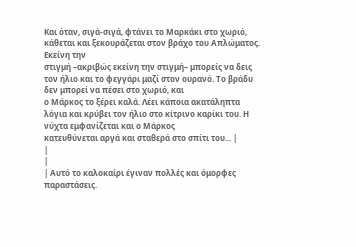Και όταν, σιγά-σιγά, φτάνει το Μαρκάκι στο χωριό, κάθεται και ξεκουράζεται στον βράχο του Απλώματος. Εκείνη την
στιγμή –ακριβώς εκείνη την στιγμή– μπορείς να δεις τον ήλιο και το φεγγάρι μαζί στον ουρανό. Το βράδυ δεν μπορεί να πέσει στο χωριό, και
ο Μάρκος το ξέρει καλά. Λέει κάποια ακατάληπτα λόγια και κρύβει τον ήλιο στο κίτρινο καρίκι του. Η νύχτα εμφανίζεται και ο Μάρκος
κατευθύνεται αργά και σταθερά στο σπίτι του... |
|
|
| Αυτό το καλοκαίρι έγιναν πολλές και όμορφες παραστάσεις.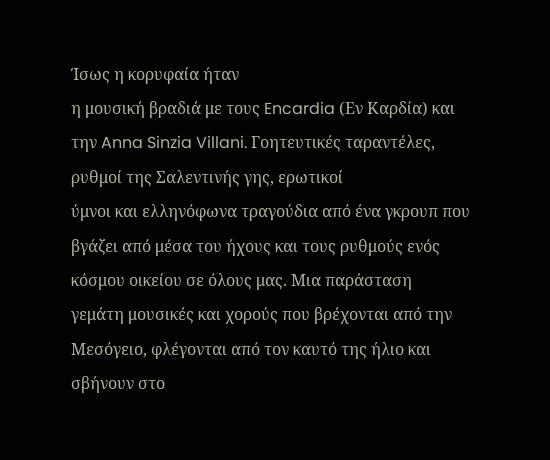Ίσως η κορυφαία ήταν
η μουσική βραδιά με τους Encardia (Εν Καρδία) και την Anna Sinzia Villani. Γοητευτικές ταραντέλες, ρυθμοί της Σαλεντινής γης, ερωτικοί
ύμνοι και ελληνόφωνα τραγούδια από ένα γκρουπ που βγάζει από μέσα του ήχους και τους ρυθμούς ενός κόσμου οικείου σε όλους μας. Μια παράσταση
γεμάτη μουσικές και χορούς που βρέχονται από την Μεσόγειο, φλέγονται από τον καυτό της ήλιο και σβήνουν στο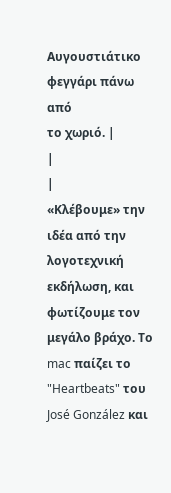Αυγουστιάτικο φεγγάρι πάνω από
το χωριό. |
|
|
«Κλέβουμε» την ιδέα από την λογοτεχνική εκδήλωση, και φωτίζουμε τον μεγάλο βράχο. Το mac παίζει το "Heartbeats" του José González και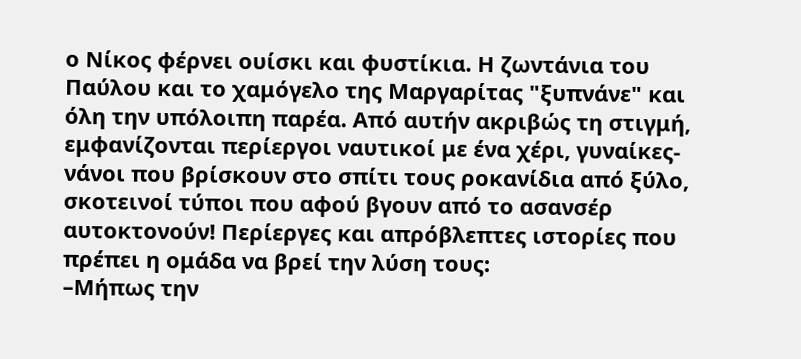ο Νίκος φέρνει ουίσκι και φυστίκια. Η ζωντάνια του Παύλου και το χαμόγελο της Μαργαρίτας "ξυπνάνε" και όλη την υπόλοιπη παρέα. Από αυτήν ακριβώς τη στιγμή, εμφανίζονται περίεργοι ναυτικοί με ένα χέρι, γυναίκες-νάνοι που βρίσκουν στο σπίτι τους ροκανίδια από ξύλο, σκοτεινοί τύποι που αφού βγουν από το ασανσέρ αυτοκτονούν! Περίεργες και απρόβλεπτες ιστορίες που πρέπει η ομάδα να βρεί την λύση τους:
–Μήπως την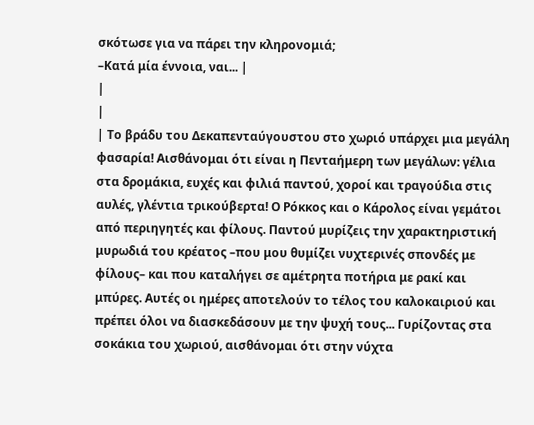σκότωσε για να πάρει την κληρονομιά;
–Κατά μία έννοια, ναι... |
|
|
| Το βράδυ του Δεκαπενταύγουστου στο χωριό υπάρχει μια μεγάλη φασαρία! Αισθάνομαι ότι είναι η Πενταήμερη των μεγάλων: γέλια στα δρομάκια, ευχές και φιλιά παντού, χοροί και τραγούδια στις αυλές, γλέντια τρικούβερτα! Ο Ρόκκος και ο Κάρολος είναι γεμάτοι από περιηγητές και φίλους. Παντού μυρίζεις την χαρακτηριστική μυρωδιά του κρέατος –που μου θυμίζει νυχτερινές σπονδές με φίλους– και που καταλήγει σε αμέτρητα ποτήρια με ρακί και μπύρες. Αυτές οι ημέρες αποτελούν το τέλος του καλοκαιριού και πρέπει όλοι να διασκεδάσουν με την ψυχή τους... Γυρίζοντας στα σοκάκια του χωριού, αισθάνομαι ότι στην νύχτα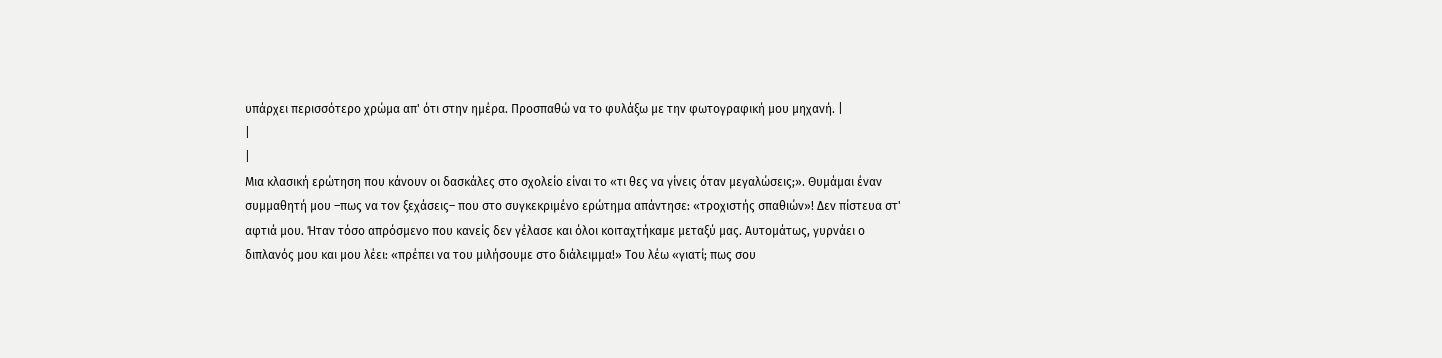υπάρχει περισσότερο χρώμα απ' ότι στην ημέρα. Προσπαθώ να το φυλάξω με την φωτογραφική μου μηχανή. |
|
|
Μια κλασική ερώτηση που κάνουν οι δασκάλες στο σχολείο είναι το «τι θες να γίνεις όταν μεγαλώσεις;». Θυμάμαι έναν συμμαθητή μου –πως να τον ξεχάσεις– που στο συγκεκριμένο ερώτημα απάντησε: «τροχιστής σπαθιών»! Δεν πίστευα στ' αφτιά μου. Ήταν τόσο απρόσμενο που κανείς δεν γέλασε και όλοι κοιταχτήκαμε μεταξύ μας. Αυτομάτως, γυρνάει ο διπλανός μου και μου λέει: «πρέπει να του μιλήσουμε στο διάλειμμα!» Του λέω «γιατί; πως σου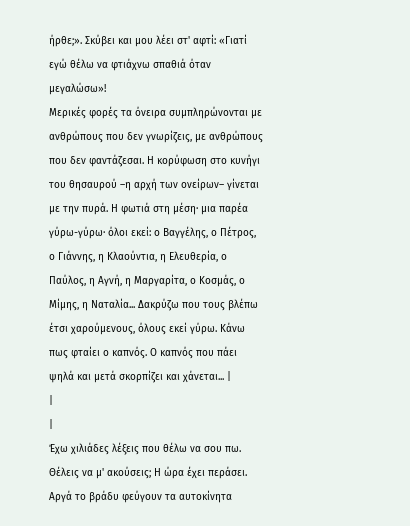ήρθε;». Σκύβει και μου λέει στ' αφτί: «Γιατί εγώ θέλω να φτιάχνω σπαθιά όταν μεγαλώσω»!
Μερικές φορές τα όνειρα συμπληρώνονται με ανθρώπους που δεν γνωρίζεις, με ανθρώπους που δεν φαντάζεσαι. Η κορύφωση στο κυνήγι του θησαυρού –η αρχή των ονείρων– γίνεται με την πυρά. Η φωτιά στη μέση· μια παρέα γύρω-γύρω· όλοι εκεί: ο Βαγγέλης, ο Πέτρος, ο Γιάννης, η Κλαούντια, η Ελευθερία, ο Παύλος, η Αγνή, η Μαργαρίτα, ο Κοσμάς, ο Μίμης, η Ναταλία... Δακρύζω που τους βλέπω έτσι χαρούμενους, όλους εκεί γύρω. Κάνω πως φταίει ο καπνός. Ο καπνός που πάει ψηλά και μετά σκορπίζει και χάνεται... |
|
|
Έχω χιλιάδες λέξεις που θέλω να σου πω. Θέλεις να μ' ακούσεις; Η ώρα έχει περάσει. Αργά το βράδυ φεύγουν τα αυτοκίνητα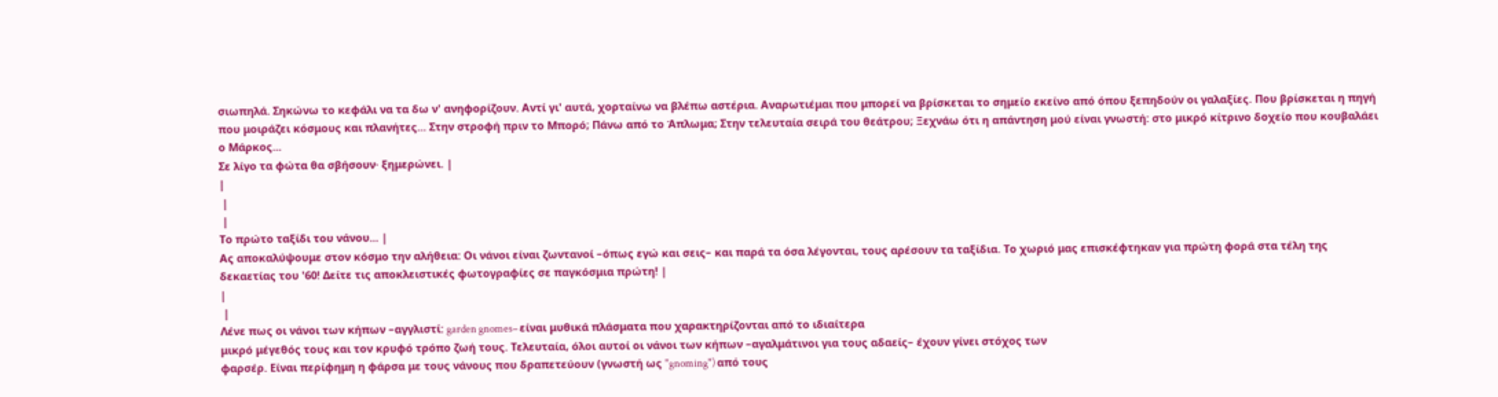σιωπηλά. Σηκώνω το κεφάλι να τα δω ν' ανηφορίζουν. Αντί γι' αυτά, χορταίνω να βλέπω αστέρια. Αναρωτιέμαι που μπορεί να βρίσκεται το σημείο εκείνο από όπου ξεπηδούν οι γαλαξίες. Που βρίσκεται η πηγή που μοιράζει κόσμους και πλανήτες... Στην στροφή πριν το Μπορό; Πάνω από το Άπλωμα; Στην τελευταία σειρά του θεάτρου; Ξεχνάω ότι η απάντηση μού είναι γνωστή: στο μικρό κίτρινο δοχείο που κουβαλάει ο Μάρκος...
Σε λίγο τα φώτα θα σβήσουν· ξημερώνει. |
|
 |
 |
Το πρώτο ταξίδι του νάνου... |
Ας αποκαλύψουμε στον κόσμο την αλήθεια: Οι νάνοι είναι ζωντανοί –όπως εγώ και σεις– και παρά τα όσα λέγονται, τους αρέσουν τα ταξίδια. Το χωριό μας επισκέφτηκαν για πρώτη φορά στα τέλη της δεκαετίας του '60! Δείτε τις αποκλειστικές φωτογραφίες σε παγκόσμια πρώτη! |
|
 |
Λένε πως οι νάνοι των κήπων –αγγλιστί: garden gnomes– είναι μυθικά πλάσματα που χαρακτηρίζονται από το ιδιαίτερα
μικρό μέγεθός τους και τον κρυφό τρόπο ζωή τους. Τελευταία, όλοι αυτοί οι νάνοι των κήπων –αγαλμάτινοι για τους αδαείς– έχουν γίνει στόχος των
φαρσέρ. Είναι περίφημη η φάρσα με τους νάνους που δραπετεύουν (γνωστή ως "gnoming") από τους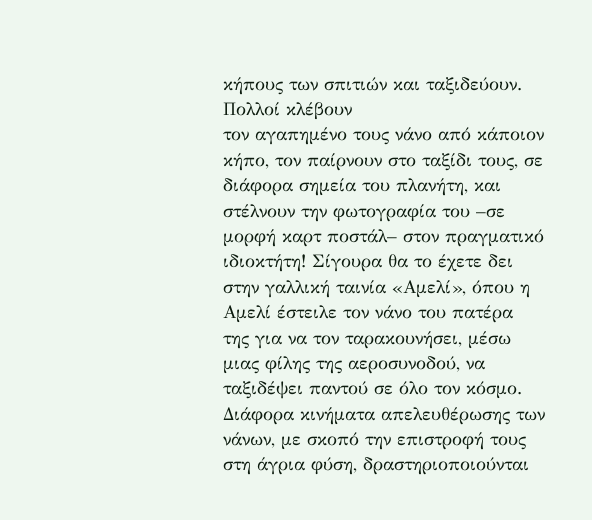κήπους των σπιτιών και ταξιδεύουν. Πολλοί κλέβουν
τον αγαπημένο τους νάνο από κάποιον κήπο, τον παίρνουν στο ταξίδι τους, σε διάφορα σημεία του πλανήτη, και στέλνουν την φωτογραφία του –σε
μορφή καρτ ποστάλ– στον πραγματικό ιδιοκτήτη! Σίγουρα θα το έχετε δει στην γαλλική ταινία «Αμελί», όπου η Αμελί έστειλε τον νάνο του πατέρα
της για να τον ταρακουνήσει, μέσω μιας φίλης της αεροσυνοδού, να ταξιδέψει παντού σε όλο τον κόσμο.
Διάφορα κινήματα απελευθέρωσης των νάνων, με σκοπό την επιστροφή τους στη άγρια φύση, δραστηριοποιούνται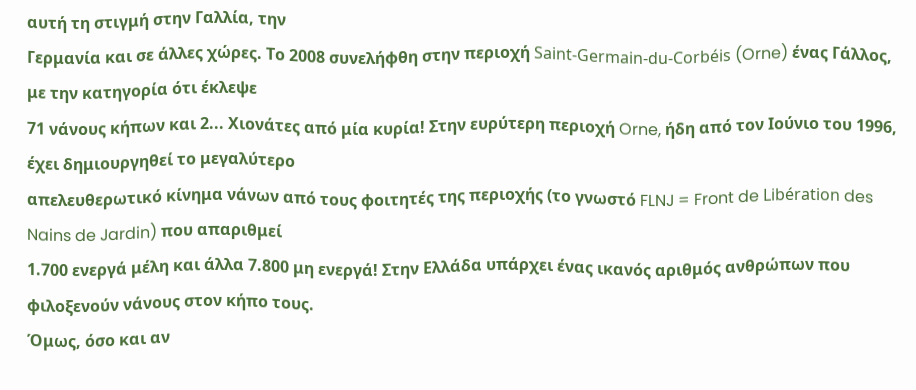αυτή τη στιγμή στην Γαλλία, την
Γερμανία και σε άλλες χώρες. Το 2008 συνελήφθη στην περιοχή Saint-Germain-du-Corbéis (Orne) ένας Γάλλος, με την κατηγορία ότι έκλεψε
71 νάνους κήπων και 2... Χιονάτες από μία κυρία! Στην ευρύτερη περιοχή Orne, ήδη από τον Ιούνιο του 1996, έχει δημιουργηθεί το μεγαλύτερο
απελευθερωτικό κίνημα νάνων από τους φοιτητές της περιοχής (το γνωστό FLNJ = Front de Libération des Nains de Jardin) που απαριθμεί
1.700 ενεργά μέλη και άλλα 7.800 μη ενεργά! Στην Ελλάδα υπάρχει ένας ικανός αριθμός ανθρώπων που φιλοξενούν νάνους στον κήπο τους.
Όμως, όσο και αν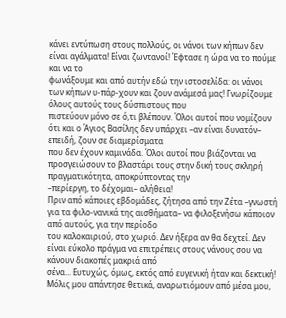κάνει εντύπωση στους πολλούς, οι νάνοι των κήπων δεν είναι αγάλματα! Είναι ζωντανοί! Έφτασε η ώρα να το πούμε και να το
φωνάξουμε και από αυτήν εδώ την ιστοσελίδα: οι νάνοι των κήπων υ-πάρ-χουν και ζουν ανάμεσά μας! Γνωρίζουμε όλους αυτούς τους δύσπιστους που
πιστεύουν μόνο σε ό,τι βλέπουν. Όλοι αυτοί που νομίζουν ότι και ο Άγιος Βασίλης δεν υπάρχει –αν είναι δυνατόν– επειδή, ζουν σε διαμερίσματα
που δεν έχουν καμινάδα. Όλοι αυτοί που βιάζονται να προσγειώσουν το βλαστάρι τους στην δική τους σκληρή πραγματικότητα, αποκρύπτοντας την
–περίεργη, το δέχομαι– αλήθεια!
Πριν από κάποιες εβδομάδες, ζήτησα από την Ζέτα –γνωστή για τα φιλο-νανικά της αισθήματα– να φιλοξενήσω κάποιον από αυτούς, για την περίοδο
του καλοκαιριού, στο χωριό. Δεν ήξερα αν θα δεχτεί. Δεν είναι εύκολο πράγμα να επιτρέπεις στους νάνους σου να κάνουν διακοπές μακριά από
σένα... Ευτυχώς, όμως, εκτός από ευγενική ήταν και δεκτική! Μόλις μου απάντησε θετικά, αναρωτιόμουν από μέσα μου,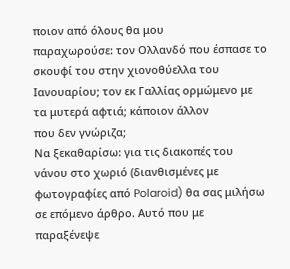ποιον από όλους θα μου
παραχωρούσε: τον Ολλανδό που έσπασε το σκουφί του στην χιονοθύελλα του Ιανουαρίου; τον εκ Γαλλίας ορμώμενο με τα μυτερά αφτιά; κάποιον άλλον
που δεν γνώριζα;
Να ξεκαθαρίσω: για τις διακοπές του νάνου στο χωριό (διανθισμένες με φωτογραφίες από Polaroid) θα σας μιλήσω σε επόμενο άρθρο. Αυτό που με
παραξένεψε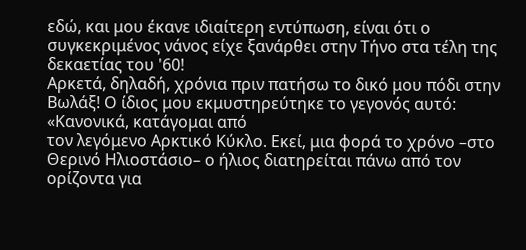εδώ, και μου έκανε ιδιαίτερη εντύπωση, είναι ότι ο συγκεκριμένος νάνος είχε ξανάρθει στην Τήνο στα τέλη της δεκαετίας του '60!
Αρκετά, δηλαδή, χρόνια πριν πατήσω το δικό μου πόδι στην Βωλάξ! Ο ίδιος μου εκμυστηρεύτηκε το γεγονός αυτό: «Κανονικά, κατάγομαι από
τον λεγόμενο Αρκτικό Κύκλο. Εκεί, μια φορά το χρόνο –στο Θερινό Ηλιοστάσιο– ο ήλιος διατηρείται πάνω από τον ορίζοντα για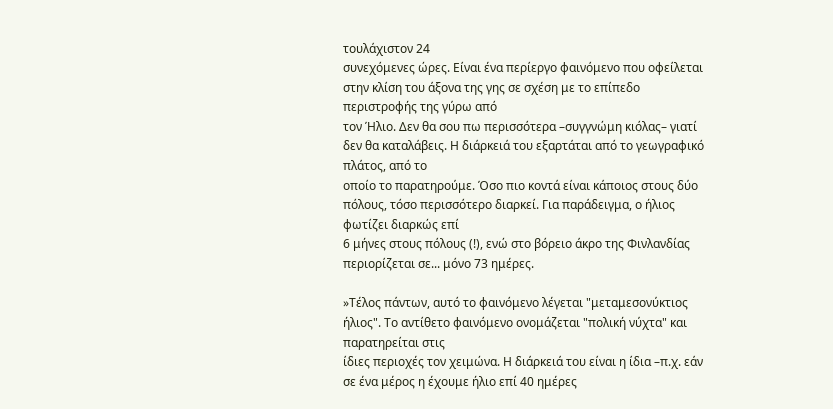τουλάχιστον 24
συνεχόμενες ώρες. Είναι ένα περίεργο φαινόμενο που οφείλεται στην κλίση του άξονα της γης σε σχέση με το επίπεδο περιστροφής της γύρω από
τον Ήλιο. Δεν θα σου πω περισσότερα –συγγνώμη κιόλας– γιατί δεν θα καταλάβεις. Η διάρκειά του εξαρτάται από το γεωγραφικό πλάτος, από το
οποίο το παρατηρούμε. Όσο πιο κοντά είναι κάποιος στους δύο πόλους, τόσο περισσότερο διαρκεί. Για παράδειγμα, ο ήλιος φωτίζει διαρκώς επί
6 μήνες στους πόλους (!), ενώ στο βόρειο άκρο της Φινλανδίας περιορίζεται σε... μόνο 73 ημέρες.

»Τέλος πάντων, αυτό το φαινόμενο λέγεται "μεταμεσονύκτιος ήλιος". Το αντίθετο φαινόμενο ονομάζεται "πολική νύχτα" και παρατηρείται στις
ίδιες περιοχές τον χειμώνα. Η διάρκειά του είναι η ίδια –π.χ. εάν σε ένα μέρος η έχουμε ήλιο επί 40 ημέρες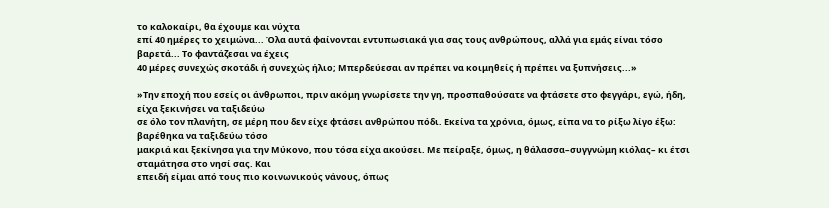το καλοκαίρι, θα έχουμε και νύχτα
επί 40 ημέρες το χειμώνα... Όλα αυτά φαίνονται εντυπωσιακά για σας τους ανθρώπους, αλλά για εμάς είναι τόσο βαρετά... Το φαντάζεσαι να έχεις
40 μέρες συνεχώς σκοτάδι ή συνεχώς ήλιο; Μπερδεύεσαι αν πρέπει να κοιμηθείς ή πρέπει να ξυπνήσεις...»

»Την εποχή που εσείς οι άνθρωποι, πριν ακόμη γνωρίσετε την γη, προσπαθούσατε να φτάσετε στο φεγγάρι, εγώ, ήδη, είχα ξεκινήσει να ταξιδεύω
σε όλο τον πλανήτη, σε μέρη που δεν είχε φτάσει ανθρώπου πόδι. Εκείνα τα χρόνια, όμως, είπα να το ρίξω λίγο έξω: βαρέθηκα να ταξιδεύω τόσο
μακριά και ξεκίνησα για την Μύκονο, που τόσα είχα ακούσει. Με πείραξε, όμως, η θάλασσα–συγγνώμη κιόλας– κι έτσι σταμάτησα στο νησί σας. Και
επειδή είμαι από τους πιο κοινωνικούς νάνους, όπως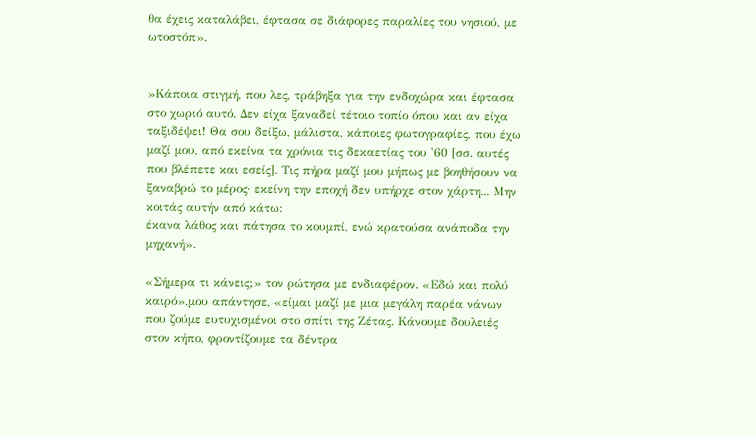θα έχεις καταλάβει, έφτασα σε διάφορες παραλίες του νησιού, με ωτοστόπ».


»Κάποια στιγμή, που λες, τράβηξα για την ενδοχώρα και έφτασα στο χωριό αυτό. Δεν είχα ξαναδεί τέτοιο τοπίο όπου και αν είχα ταξιδέψει! Θα σου δείξω, μάλιστα, κάποιες φωτογραφίες, που έχω μαζί μου, από εκείνα τα χρόνια τις δεκαετίας του '60 [σσ. αυτές που βλέπετε και εσείς]. Τις πήρα μαζί μου μήπως με βοηθήσουν να ξαναβρώ το μέρος· εκείνη την εποχή δεν υπήρχε στον χάρτη... Μην κοιτάς αυτήν από κάτω:
έκανα λάθος και πάτησα το κουμπί, ενώ κρατούσα ανάποδα την μηχανή».

«Σήμερα τι κάνεις;» τον ρώτησα με ενδιαφέρον. «Εδώ και πολύ καιρό»,μου απάντησε, «είμαι μαζί με μια μεγάλη παρέα νάνων που ζούμε ευτυχισμένοι στο σπίτι της Ζέτας. Κάνουμε δουλειές στον κήπο, φροντίζουμε τα δέντρα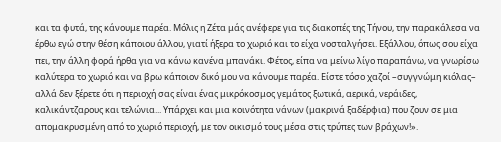και τα φυτά, της κάνουμε παρέα. Μόλις η Ζέτα μάς ανέφερε για τις διακοπές της Τήνου, την παρακάλεσα να έρθω εγώ στην θέση κάποιου άλλου, γιατί ήξερα το χωριό και το είχα νοσταλγήσει. Εξάλλου, όπως σου είχα πει, την άλλη φορά ήρθα για να κάνω κανένα μπανάκι. Φέτος, είπα να μείνω λίγο παραπάνω, να γνωρίσω καλύτερα το χωριό και να βρω κάποιον δικό μου να κάνουμε παρέα. Είστε τόσο χαζοί –συγγνώμη κιόλας– αλλά δεν ξέρετε ότι η περιοχή σας είναι ένας μικρόκοσμος γεμάτος ξωτικά, αερικά, νεράιδες, καλικάντζαρους και τελώνια... Υπάρχει και μια κοινότητα νάνων (μακρινά ξαδέρφια) που ζουν σε μια απομακρυσμένη από το χωριό περιοχή, με τον οικισμό τους μέσα στις τρύπες των βράχων!».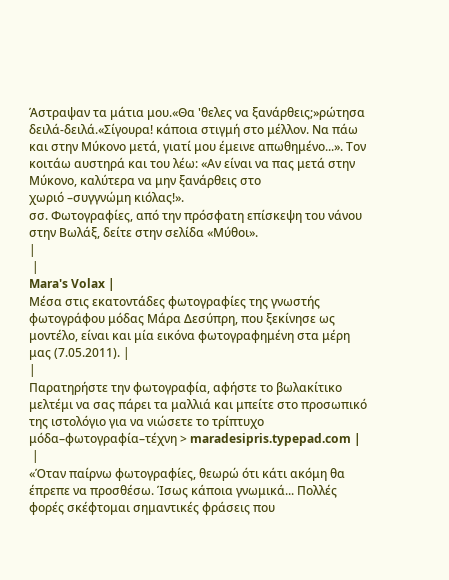Άστραψαν τα μάτια μου.«Θα 'θελες να ξανάρθεις;»ρώτησα δειλά-δειλά.«Σίγουρα! κάποια στιγμή στο μέλλον. Να πάω και στην Μύκονο μετά, γιατί μου έμεινε απωθημένο...». Τον κοιτάω αυστηρά και του λέω: «Αν είναι να πας μετά στην Μύκονο, καλύτερα να μην ξανάρθεις στο
χωριό –συγγνώμη κιόλας!».
σσ. Φωτογραφίες, από την πρόσφατη επίσκεψη του νάνου στην Βωλάξ, δείτε στην σελίδα «Μύθοι».
|
 |
Mara's Volax |
Μέσα στις εκατοντάδες φωτογραφίες της γνωστής φωτογράφου μόδας Μάρα Δεσύπρη, που ξεκίνησε ως μοντέλο, είναι και μία εικόνα φωτογραφημένη στα μέρη μας (7.05.2011). |
|
Παρατηρήστε την φωτογραφία, αφήστε το βωλακίτικο μελτέμι να σας πάρει τα μαλλιά και μπείτε στο προσωπικό της ιστολόγιο για να νιώσετε το τρίπτυχο μόδα–φωτογραφία–τέχνη > maradesipris.typepad.com |
 |
«Όταν παίρνω φωτογραφίες, θεωρώ ότι κάτι ακόμη θα έπρεπε να προσθέσω. Ίσως κάποια γνωμικά... Πολλές φορές σκέφτομαι σημαντικές φράσεις που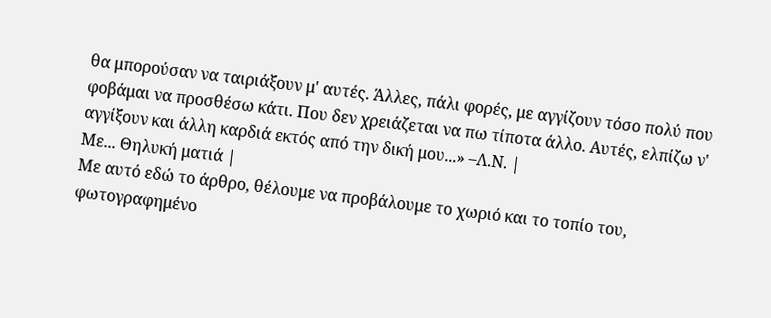θα μπορούσαν να ταιριάξουν μ' αυτές. Άλλες, πάλι φορές, με αγγίζουν τόσο πολύ που φοβάμαι να προσθέσω κάτι. Που δεν χρειάζεται να πω τίποτα άλλο. Αυτές, ελπίζω ν' αγγίξουν και άλλη καρδιά εκτός από την δική μου...» –Λ.Ν. |
Με... Θηλυκή ματιά |
Με αυτό εδώ το άρθρο, θέλουμε να προβάλουμε το χωριό και το τοπίο του, φωτογραφημένο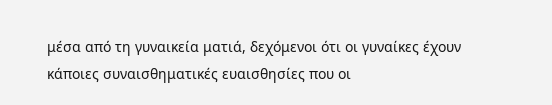μέσα από τη γυναικεία ματιά, δεχόμενοι ότι οι γυναίκες έχουν κάποιες συναισθηματικές ευαισθησίες που οι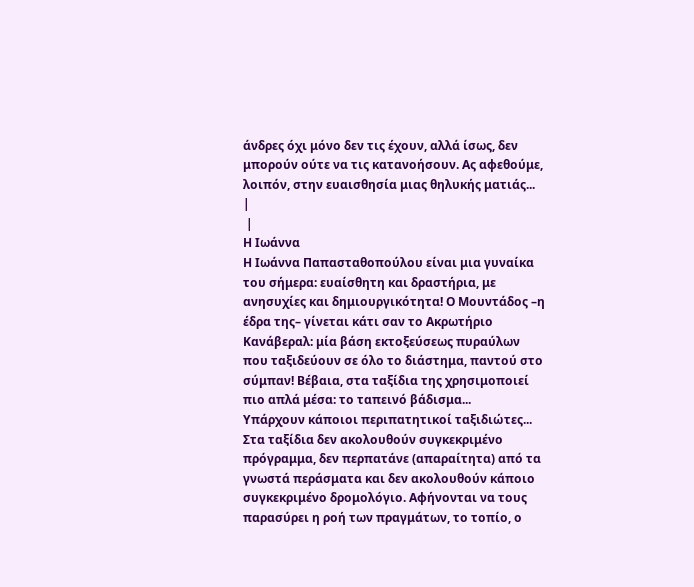άνδρες όχι μόνο δεν τις έχουν, αλλά ίσως, δεν μπορούν ούτε να τις κατανοήσουν. Ας αφεθούμε, λοιπόν, στην ευαισθησία μιας θηλυκής ματιάς...
|
 |
Η Ιωάννα
Η Ιωάννα Παπασταθοπούλου είναι μια γυναίκα του σήμερα: ευαίσθητη και δραστήρια, με ανησυχίες και δημιουργικότητα! Ο Μουντάδος –η έδρα της– γίνεται κάτι σαν το Ακρωτήριο Κανάβεραλ: μία βάση εκτοξεύσεως πυραύλων που ταξιδεύουν σε όλο το διάστημα, παντού στο σύμπαν! Βέβαια, στα ταξίδια της χρησιμοποιεί πιο απλά μέσα: το ταπεινό βάδισμα...
Υπάρχουν κάποιοι περιπατητικοί ταξιδιώτες... Στα ταξίδια δεν ακολουθούν συγκεκριμένο πρόγραμμα, δεν περπατάνε (απαραίτητα) από τα γνωστά περάσματα και δεν ακολουθούν κάποιο συγκεκριμένο δρομολόγιο. Αφήνονται να τους παρασύρει η ροή των πραγμάτων, το τοπίο, ο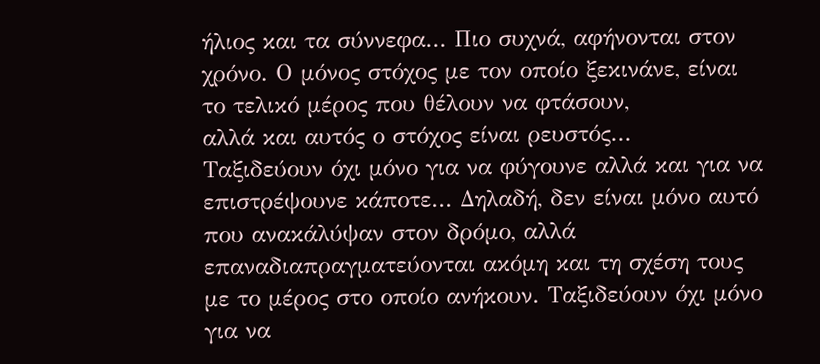ήλιος και τα σύννεφα... Πιο συχνά, αφήνονται στον χρόνο. Ο μόνος στόχος με τον οποίο ξεκινάνε, είναι το τελικό μέρος που θέλουν να φτάσουν,
αλλά και αυτός ο στόχος είναι ρευστός...
Ταξιδεύουν όχι μόνο για να φύγουνε αλλά και για να επιστρέψουνε κάποτε... Δηλαδή, δεν είναι μόνο αυτό που ανακάλύψαν στον δρόμο, αλλά επαναδιαπραγματεύονται ακόμη και τη σχέση τους με το μέρος στο οποίο ανήκουν. Ταξιδεύουν όχι μόνο για να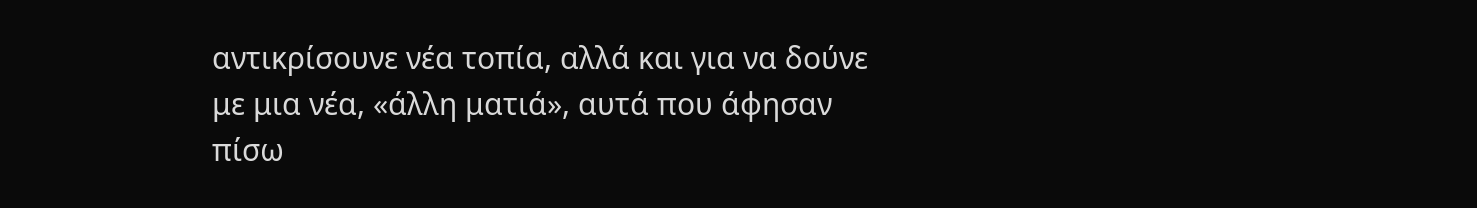αντικρίσουνε νέα τοπία, αλλά και για να δούνε με μια νέα, «άλλη ματιά», αυτά που άφησαν πίσω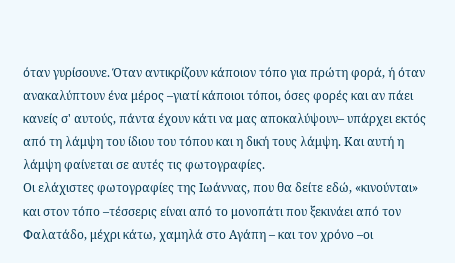όταν γυρίσουνε. Όταν αντικρίζουν κάποιον τόπο για πρώτη φορά, ή όταν ανακαλύπτουν ένα μέρος –γιατί κάποιοι τόποι, όσες φορές και αν πάει κανείς σ' αυτούς, πάντα έχουν κάτι να μας αποκαλύψουν– υπάρχει εκτός από τη λάμψη του ίδιου του τόπου και η δική τους λάμψη. Και αυτή η λάμψη φαίνεται σε αυτές τις φωτογραφίες.
Οι ελάχιστες φωτογραφίες της Ιωάννας, που θα δείτε εδώ, «κινούνται» και στον τόπο –τέσσερις είναι από το μονοπάτι που ξεκινάει από τον Φαλατάδο, μέχρι κάτω, χαμηλά στο Αγάπη – και τον χρόνο –οι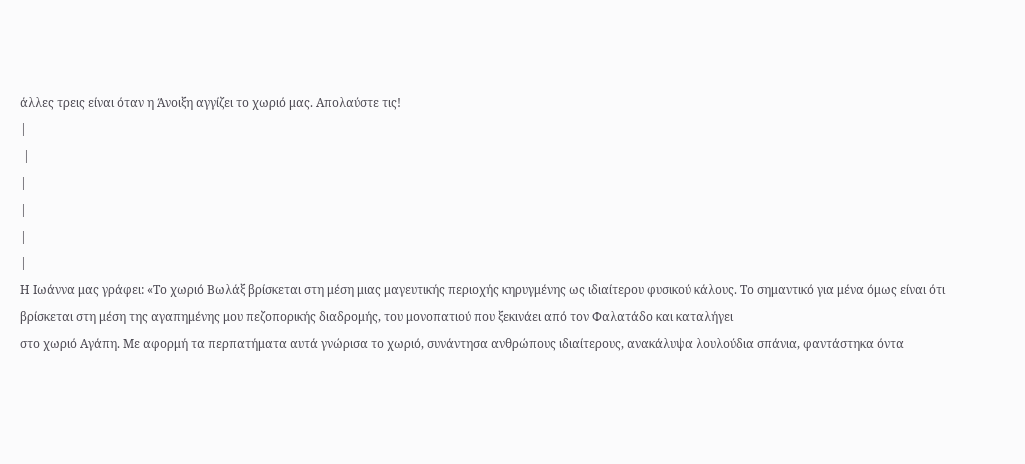άλλες τρεις είναι όταν η Άνοιξη αγγίζει το χωριό μας. Απολαύστε τις!
|
 |
|
|
|
|
Η Ιωάννα μας γράφει: «Το χωριό Βωλάξ βρίσκεται στη μέση μιας μαγευτικής περιοχής κηρυγμένης ως ιδιαίτερου φυσικού κάλους. Το σημαντικό για μένα όμως είναι ότι βρίσκεται στη μέση της αγαπημένης μου πεζοπορικής διαδρομής, του μονοπατιού που ξεκινάει από τον Φαλατάδο και καταλήγει
στο χωριό Αγάπη. Με αφορμή τα περπατήματα αυτά γνώρισα το χωριό, συνάντησα ανθρώπους ιδιαίτερους, ανακάλυψα λουλούδια σπάνια, φαντάστηκα όντα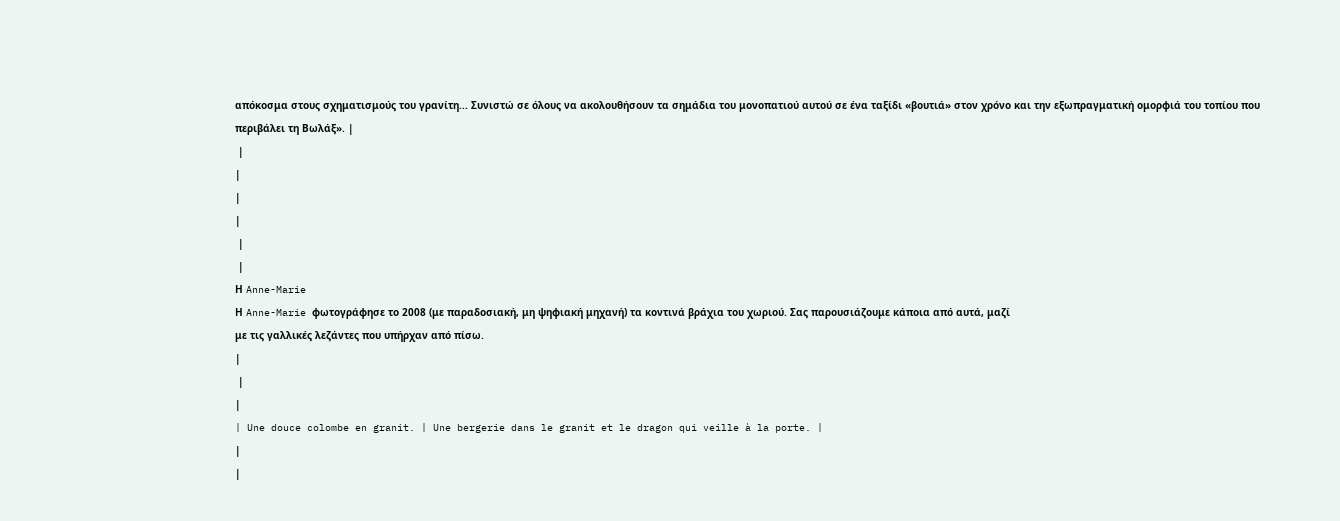απόκοσμα στους σχηματισμούς του γρανίτη... Συνιστώ σε όλους να ακολουθήσουν τα σημάδια του μονοπατιού αυτού σε ένα ταξίδι «βουτιά» στον χρόνο και την εξωπραγματική ομορφιά του τοπίου που περιβάλει τη Βωλάξ». |
 |
|
|
|
 |
 |
Η Anne-Marie
Η Anne-Marie φωτογράφησε το 2008 (με παραδοσιακή, μη ψηφιακή μηχανή) τα κοντινά βράχια του χωριού. Σας παρουσιάζουμε κάποια από αυτά, μαζί
με τις γαλλικές λεζάντες που υπήρχαν από πίσω.
|
 |
|
| Une douce colombe en granit. | Une bergerie dans le granit et le dragon qui veille à la porte. |
|
|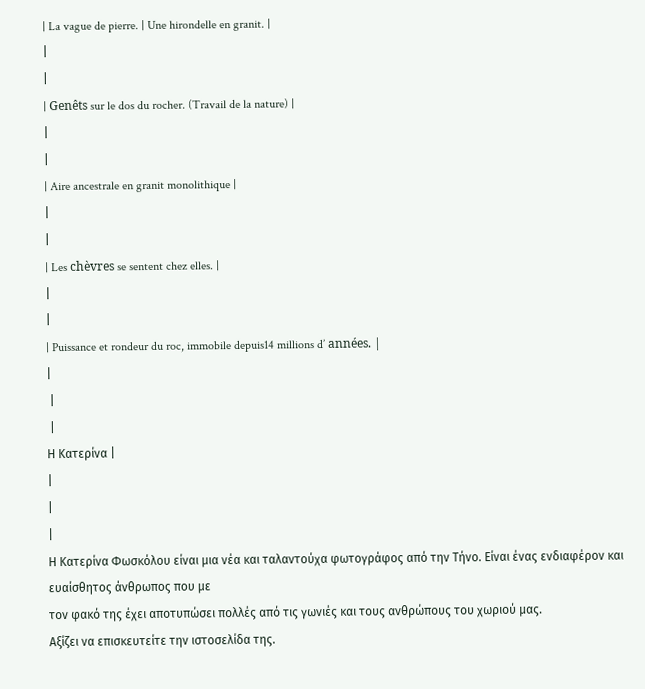| La vague de pierre. | Une hirondelle en granit. |
|
|
| Genêts sur le dos du rocher. (Travail de la nature) |
|
|
| Aire ancestrale en granit monolithique |
|
|
| Les chèvres se sentent chez elles. |
|
|
| Puissance et rondeur du roc, immobile depuis14 millions d’ années. |
|
 |
 |
Η Κατερίνα |
|
|
|
Η Κατερίνα Φωσκόλου είναι μια νέα και ταλαντούχα φωτογράφος από την Τήνο. Είναι ένας ενδιαφέρον και ευαίσθητος άνθρωπος που με
τον φακό της έχει αποτυπώσει πολλές από τις γωνιές και τους ανθρώπους του χωριού μας.
Αξίζει να επισκευτείτε την ιστοσελίδα της.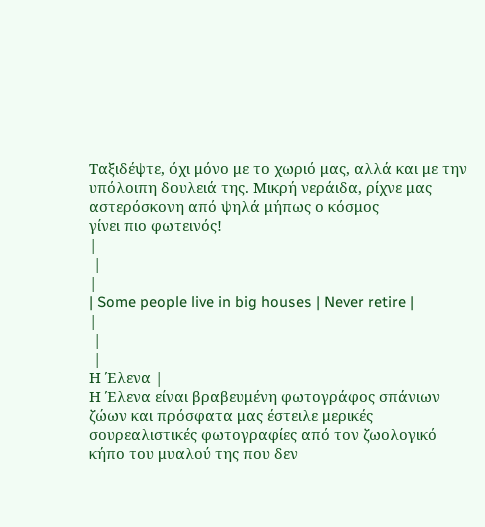Ταξιδέψτε, όχι μόνο με το χωριό μας, αλλά και με την υπόλοιπη δουλειά της. Μικρή νεράιδα, ρίχνε μας αστερόσκονη από ψηλά μήπως ο κόσμος
γίνει πιο φωτεινός!
|
 |
|
| Some people live in big houses | Never retire |
|
 |
 |
Η Έλενα |
Η Έλενα είναι βραβευμένη φωτογράφος σπάνιων ζώων και πρόσφατα μας έστειλε μερικές σουρεαλιστικές φωτογραφίες από τον ζωολογικό κήπο του μυαλού της που δεν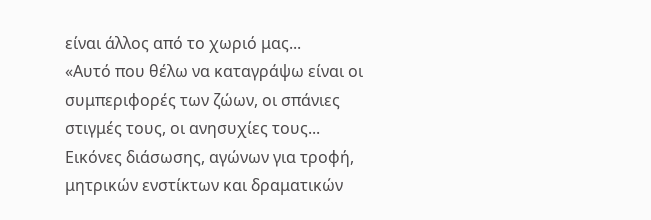είναι άλλος από το χωριό μας...
«Αυτό που θέλω να καταγράψω είναι οι συμπεριφορές των ζώων, οι σπάνιες στιγμές τους, οι ανησυχίες τους... Εικόνες διάσωσης, αγώνων για τροφή, μητρικών ενστίκτων και δραματικών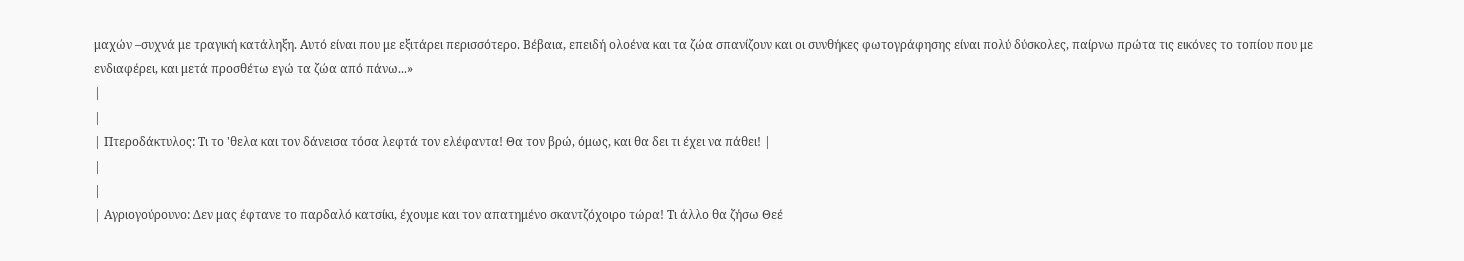μαχών –συχνά με τραγική κατάληξη. Αυτό είναι που με εξιτάρει περισσότερο. Βέβαια, επειδή ολοένα και τα ζώα σπανίζουν και οι συνθήκες φωτογράφησης είναι πολύ δύσκολες, παίρνω πρώτα τις εικόνες το τοπίου που με ενδιαφέρει, και μετά προσθέτω εγώ τα ζώα από πάνω...»
|
|
| Πτεροδάκτυλος: Τι το 'θελα και τον δάνεισα τόσα λεφτά τον ελέφαντα! Θα τον βρώ, όμως, και θα δει τι έχει να πάθει! |
|
|
| Αγριογούρουνο: Δεν μας έφτανε το παρδαλό κατσίκι, έχουμε και τον απατημένο σκαντζόχοιρο τώρα! Τι άλλο θα ζήσω Θεέ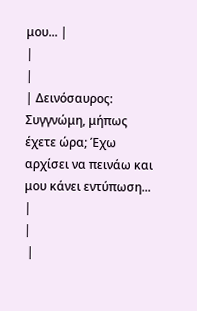μου... |
|
|
| Δεινόσαυρος: Συγγνώμη, μήπως έχετε ώρα; Έχω αρχίσει να πεινάω και μου κάνει εντύπωση... |
|
 |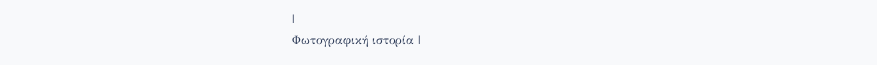|
Φωτογραφική ιστορία |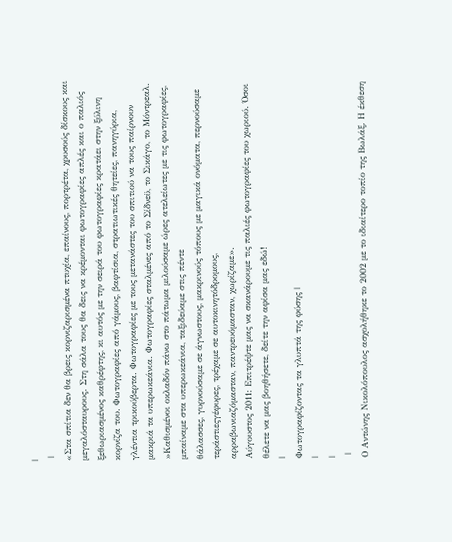|
 |
«Στα σπίτια δεν θα βρεις κορνιζαρισμένα πτυχία, επαίνους, πορτρέτα, χρυσούς δίσκους και μεγαλόσταυρους. Στη σάλα τους θα δεις να κρέμονται φωτογραφίες απλές και ο παλιός ξεθωριασμένος καθρέφτης, κι αυτός με την σειρά του φωτογραφίες κρατάει στην ξύλινη κορνίζα του. Φωτογραφίες από γάμους, βαφτίσια, στρατιωτικές θητείες, πανηγύρια, γλέντια τρικούβερτα. Φωτογραφίες με τους μετανάστες του σπιτιού να τους παίρνουν μακριά τα υπερωκεάνια. Φωτογραφίες σταλμένες από το Σίδνεϋ, το Σικάγο, το Μόντρεαλ.
»Καθισμένοι οκλαδόν πάνω στο πάτωμα μιλούσαμε ώρες ατελείωτες με τις φωτογραφίες, μπαίναμε στα υπερωκεάνια, ταξιδεύαμε στις πέντε
θάλασσες, γυρνούσαμε σε άγνωστους, μακρινούς τόπους με μαγικά ονόματα, περνούσαμε τεράστιεςγέφυρες, τρέχαμε σε αυτοκινητόδρομους,
αρραβωνιαζόμασταν, παντρευόμασταν, χωρίζαμε».
Aύγουστος 2011: Επιτρέψτε μας να σκανάρουμε τις παλιές φωτογραφίες του χωριού. Όσοι θέλετε να μας βοηθήσετε, δείτε την αφίσα μας εδώ!
|
Φωτογραφίζοντας τα γλυπτά της φύσης |
|
|
 |
Ο Αντώνης Νικολόπουλος ασχολήθηκε το 2002 με το ιδιαίτερο τοπίο της Βωλάξ. Η έκθεση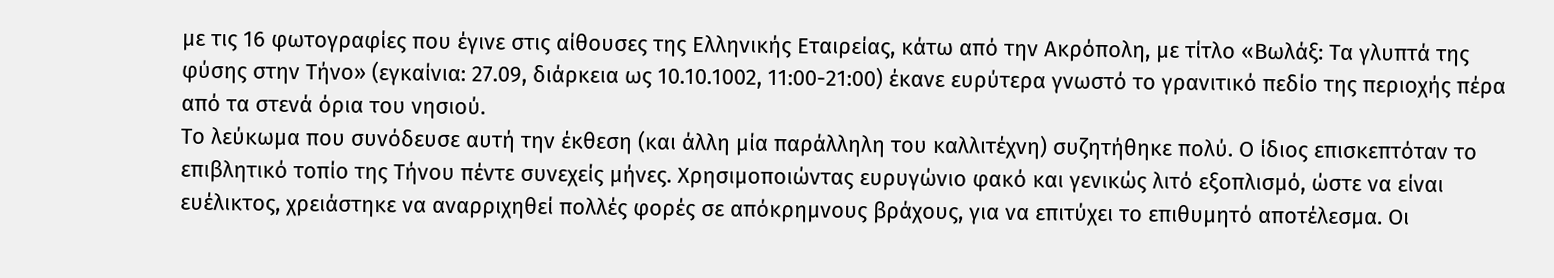με τις 16 φωτογραφίες που έγινε στις αίθουσες της Ελληνικής Εταιρείας, κάτω από την Ακρόπολη, με τίτλο «Βωλάξ: Τα γλυπτά της φύσης στην Τήνο» (εγκαίνια: 27.09, διάρκεια ως 10.10.1002, 11:00-21:00) έκανε ευρύτερα γνωστό το γρανιτικό πεδίο της περιοχής πέρα από τα στενά όρια του νησιού.
Το λεύκωμα που συνόδευσε αυτή την έκθεση (και άλλη μία παράλληλη του καλλιτέχνη) συζητήθηκε πολύ. Ο ίδιος επισκεπτόταν το επιβλητικό τοπίο της Τήνου πέντε συνεχείς μήνες. Χρησιμοποιώντας ευρυγώνιο φακό και γενικώς λιτό εξοπλισμό, ώστε να είναι ευέλικτος, χρειάστηκε να αναρριχηθεί πολλές φορές σε απόκρημνους βράχους, για να επιτύχει το επιθυμητό αποτέλεσμα. Οι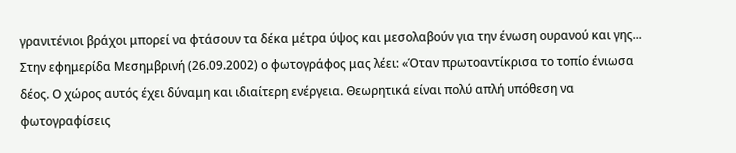γρανιτένιοι βράχοι μπορεί να φτάσουν τα δέκα μέτρα ύψος και μεσολαβούν για την ένωση ουρανού και γης...
Στην εφημερίδα Μεσημβρινή (26.09.2002) ο φωτογράφος μας λέει: «Όταν πρωτοαντίκρισα το τοπίο ένιωσα δέος. Ο χώρος αυτός έχει δύναμη και ιδιαίτερη ενέργεια. Θεωρητικά είναι πολύ απλή υπόθεση να φωτογραφίσεις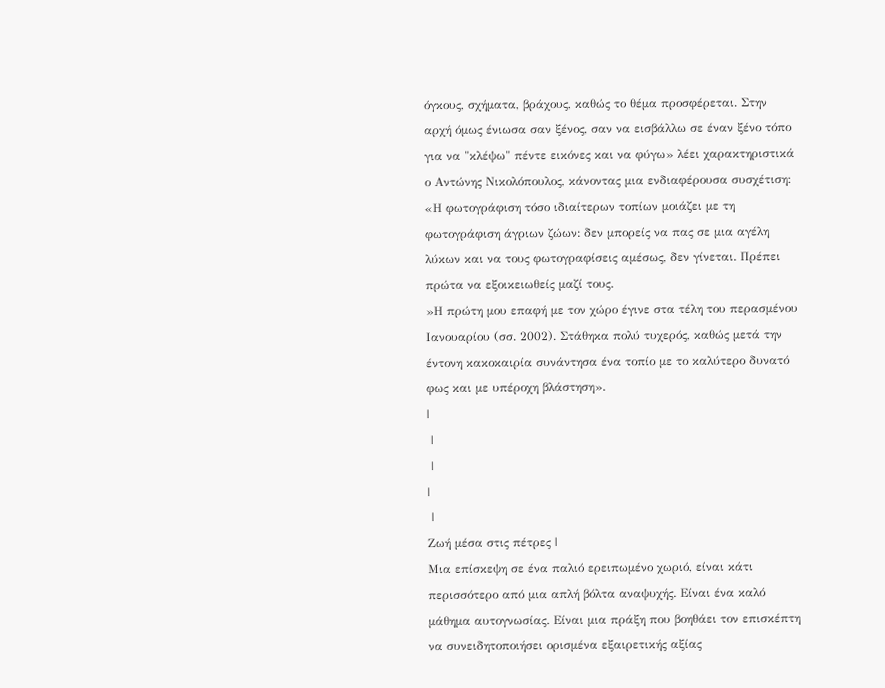όγκους, σχήματα, βράχους, καθώς το θέμα προσφέρεται. Στην αρχή όμως ένιωσα σαν ξένος, σαν να εισβάλλω σε έναν ξένο τόπο για να "κλέψω" πέντε εικόνες και να φύγω» λέει χαρακτηριστικά ο Αντώνης Νικολόπουλος, κάνοντας μια ενδιαφέρουσα συσχέτιση: «Η φωτογράφιση τόσο ιδιαίτερων τοπίων μοιάζει με τη φωτογράφιση άγριων ζώων: δεν μπορείς να πας σε μια αγέλη λύκων και να τους φωτογραφίσεις αμέσως, δεν γίνεται. Πρέπει πρώτα να εξοικειωθείς μαζί τους.
»Η πρώτη μου επαφή με τον χώρο έγινε στα τέλη του περασμένου Ιανουαρίου (σσ. 2002). Στάθηκα πολύ τυχερός, καθώς μετά την έντονη κακοκαιρία συνάντησα ένα τοπίο με το καλύτερο δυνατό φως και με υπέροχη βλάστηση».
|
 |
 |
|
 |
Ζωή μέσα στις πέτρες |
Μια επίσκεψη σε ένα παλιό ερειπωμένο χωριό, είναι κάτι περισσότερο από μια απλή βόλτα αναψυχής. Είναι ένα καλό μάθημα αυτογνωσίας. Είναι μια πράξη που βοηθάει τον επισκέπτη να συνειδητοποιήσει ορισμένα εξαιρετικής αξίας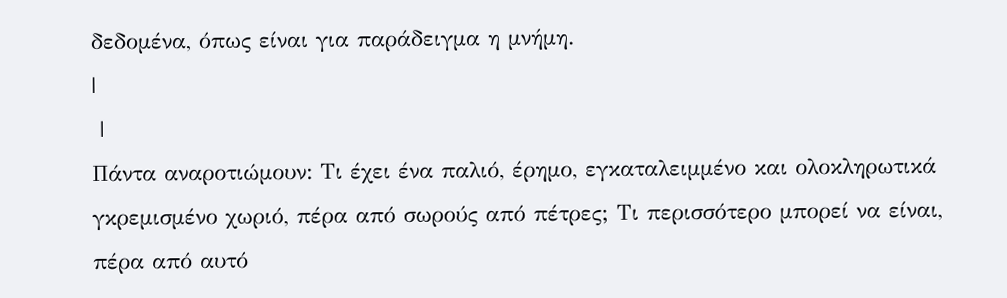δεδομένα, όπως είναι για παράδειγμα η μνήμη.
|
 |
Πάντα αναροτιώμουν: Τι έχει ένα παλιό, έρημο, εγκαταλειμμένο και ολοκληρωτικά γκρεμισμένο χωριό, πέρα από σωρούς από πέτρες; Τι περισσότερο μπορεί να είναι, πέρα από αυτό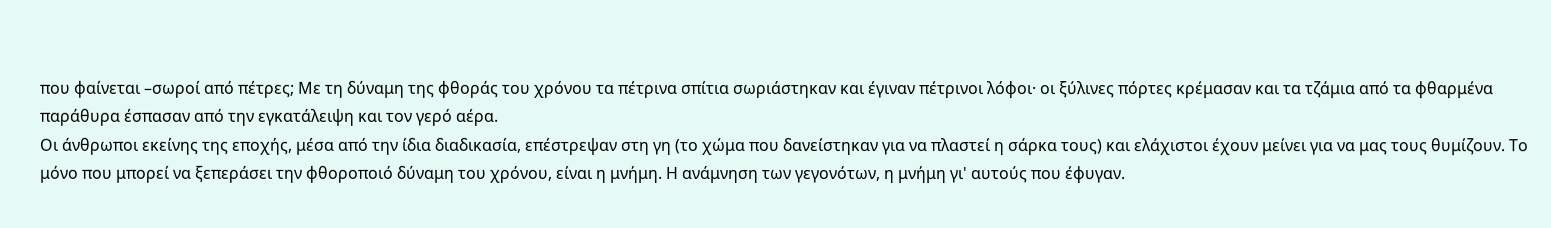που φαίνεται –σωροί από πέτρες; Με τη δύναμη της φθοράς του χρόνου τα πέτρινα σπίτια σωριάστηκαν και έγιναν πέτρινοι λόφοι· οι ξύλινες πόρτες κρέμασαν και τα τζάμια από τα φθαρμένα παράθυρα έσπασαν από την εγκατάλειψη και τον γερό αέρα.
Οι άνθρωποι εκείνης της εποχής, μέσα από την ίδια διαδικασία, επέστρεψαν στη γη (το χώμα που δανείστηκαν για να πλαστεί η σάρκα τους) και ελάχιστοι έχουν μείνει για να μας τους θυμίζουν. Το μόνο που μπορεί να ξεπεράσει την φθοροποιό δύναμη του χρόνου, είναι η μνήμη. Η ανάμνηση των γεγονότων, η μνήμη γι' αυτούς που έφυγαν.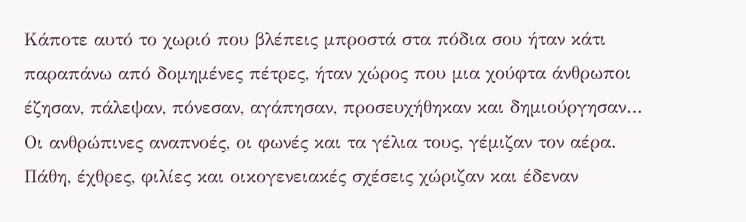Κάποτε αυτό το χωριό που βλέπεις μπροστά στα πόδια σου ήταν κάτι παραπάνω από δομημένες πέτρες, ήταν χώρος που μια χούφτα άνθρωποι έζησαν, πάλεψαν, πόνεσαν, αγάπησαν, προσευχήθηκαν και δημιούργησαν… Οι ανθρώπινες αναπνοές, οι φωνές και τα γέλια τους, γέμιζαν τον αέρα. Πάθη, έχθρες, φιλίες και οικογενειακές σχέσεις χώριζαν και έδεναν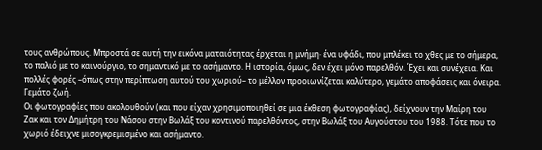τους ανθρώπους. Μπροστά σε αυτή την εικόνα ματαιότητας έρχεται η μνήμη· ένα υφάδι, που μπλέκει το χθες με το σήμερα, το παλιό με το καινούργιο, το σημαντικό με το ασήμαντο. Η ιστορία, όμως, δεν έχει μόνο παρελθόν. Έχει και συνέχεια. Και πολλές φορές –όπως στην περίπτωση αυτού του χωριού– το μέλλον προοιωνίζεται καλύτερο, γεμάτο αποφάσεις και όνειρα. Γεμάτο ζωή.
Οι φωτογραφίες που ακολουθούν (και που είχαν χρησιμοποιηθεί σε μια έκθεση φωτογραφίας), δείχνουν την Μαίρη του Ζακ και τον Δημήτρη του Νάσου στην Βωλάξ του κοντινού παρελθόντος, στην Βωλάξ του Αυγούστου του 1988. Τότε που το χωριό έδειχνε μισογκρεμισμένο και ασήμαντο.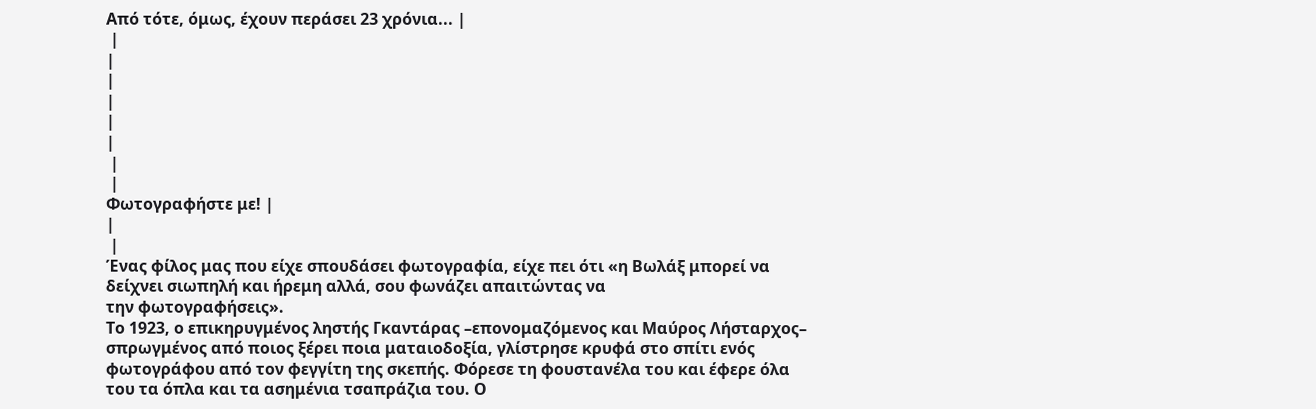Από τότε, όμως, έχουν περάσει 23 χρόνια... |
 |
|
|
|
|
|
 |
 |
Φωτογραφήστε με! |
|
 |
Ένας φίλος μας που είχε σπουδάσει φωτογραφία, είχε πει ότι «η Βωλάξ μπορεί να δείχνει σιωπηλή και ήρεμη αλλά, σου φωνάζει απαιτώντας να
την φωτογραφήσεις».
Το 1923, ο επικηρυγμένος ληστής Γκαντάρας –επονομαζόμενος και Μαύρος Λήσταρχος– σπρωγμένος από ποιος ξέρει ποια ματαιοδοξία, γλίστρησε κρυφά στο σπίτι ενός φωτογράφου από τον φεγγίτη της σκεπής. Φόρεσε τη φουστανέλα του και έφερε όλα του τα όπλα και τα ασημένια τσαπράζια του. Ο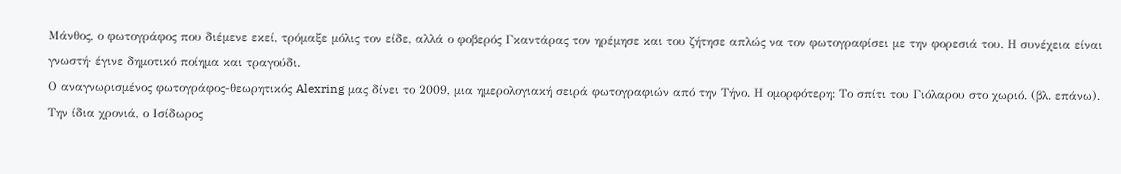Μάνθος, ο φωτογράφος που διέμενε εκεί, τρόμαξε μόλις τον είδε, αλλά ο φοβερός Γκαντάρας τον ηρέμησε και του ζήτησε απλώς να τον φωτογραφίσει με την φορεσιά του. Η συνέχεια είναι γνωστή· έγινε δημοτικό ποίημα και τραγούδι.
Ο αναγνωρισμένος φωτογράφος-θεωρητικός Alexring μας δίνει το 2009, μια ημερολογιακή σειρά φωτογραφιών από την Τήνο. Η ομορφότερη: Το σπίτι του Γιόλαρου στο χωριό. (βλ. επάνω). Την ίδια χρονιά, ο Ισίδωρος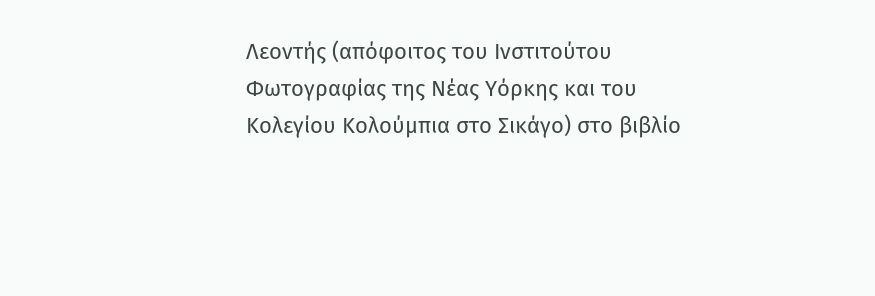Λεοντής (απόφοιτος του Ινστιτούτου Φωτογραφίας της Νέας Υόρκης και του Κολεγίου Κολούμπια στο Σικάγο) στο βιβλίο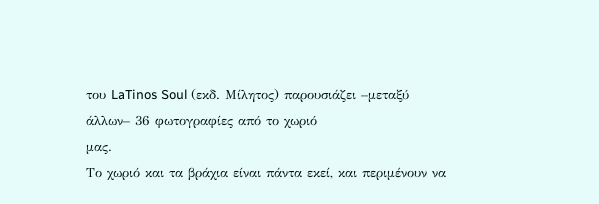του LaTinos Soul (εκδ. Μίλητος) παρουσιάζει –μεταξύ άλλων– 36 φωτογραφίες από το χωριό
μας.
Το χωριό και τα βράχια είναι πάντα εκεί, και περιμένουν να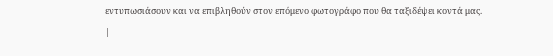εντυπωσιάσουν και να επιβληθούν στον επόμενο φωτογράφο που θα ταξιδέψει κοντά μας.
|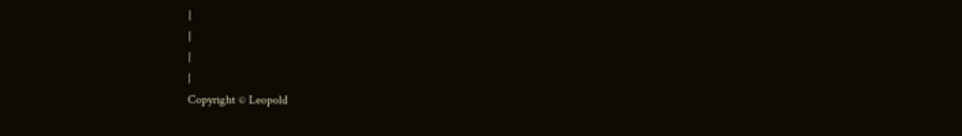|
|
|
|
Copyright © Leopold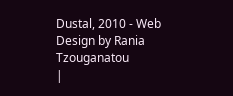Dustal, 2010 - Web Design by Rania Tzouganatou
|